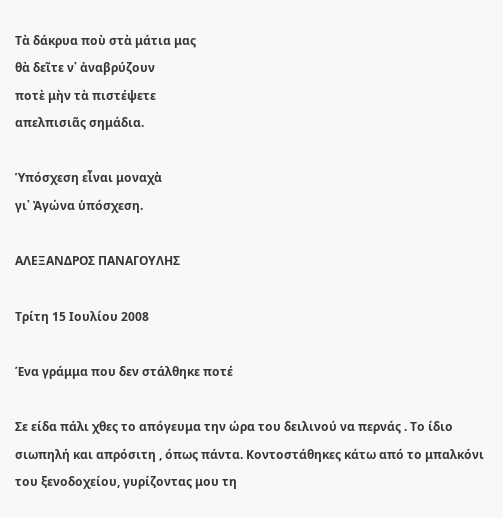Τὰ δάκρυα ποὺ στὰ μάτια μας
θὰ δεῖτε ν᾿ ἀναβρύζουν
ποτὲ μὴν τὰ πιστέψετε
απελπισιᾶς σημάδια.

Ὑπόσχεση εἶναι μοναχὰ
γι᾿ Ἀγώνα ὑπόσχεση.

ΑΛΕΞΑΝΔΡΟΣ ΠΑΝΑΓΟΥΛΗΣ

Τρίτη 15 Ιουλίου 2008

Ένα γράμμα που δεν στάλθηκε ποτέ

Σε είδα πάλι χθες το απόγευμα την ώρα του δειλινού να περνάς . Το ίδιο σιωπηλή και απρόσιτη , όπως πάντα. Κοντοστάθηκες κάτω από το μπαλκόνι του ξενοδοχείου, γυρίζοντας μου τη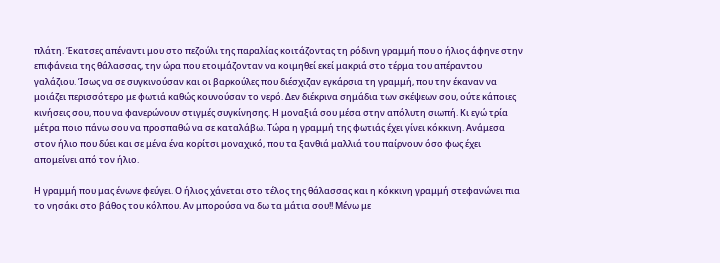πλάτη. Έκατσες απέναντι μου στο πεζούλι της παραλίας κοιτάζοντας τη ρόδινη γραμμή που ο ήλιος άφηνε στην επιφάνεια της θάλασσας, την ώρα που ετοιμάζονταν να κοιμηθεί εκεί μακριά στο τέρμα του απέραντου γαλάζιου. Ίσως να σε συγκινούσαν και οι βαρκούλες που διέσχιζαν εγκάρσια τη γραμμή, που την έκαναν να μοιάζει περισσότερο με φωτιά καθώς κουνούσαν το νερό. Δεν διέκρινα σημάδια των σκέψεων σου, ούτε κάποιες κινήσεις σου, που να φανερώνουν στιγμές συγκίνησης. Η μοναξιά σου μέσα στην απόλυτη σιωπή. Κι εγώ τρία μέτρα ποιο πάνω σου να προσπαθώ να σε καταλάβω. Τώρα η γραμμή της φωτιάς έχει γίνει κόκκινη. Ανάμεσα στον ήλιο που δύει και σε μένα ένα κορίτσι μοναχικό, που τα ξανθιά μαλλιά του παίρνουν όσο φως έχει απομείνει από τον ήλιο.

Η γραμμή που μας ένωνε φεύγει. Ο ήλιος χάνεται στο τέλος της θάλασσας και η κόκκινη γραμμή στεφανώνει πια το νησάκι στο βάθος του κόλπου. Αν μπορούσα να δω τα μάτια σου!! Μένω με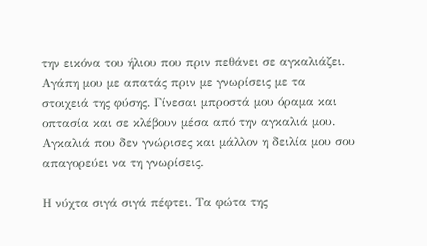την εικόνα του ήλιου που πριν πεθάνει σε αγκαλιάζει. Αγάπη μου με απατάς πριν με γνωρίσεις με τα στοιχειά της φύσης. Γίνεσαι μπροστά μου όραμα και οπτασία και σε κλέβουν μέσα από την αγκαλιά μου. Αγκαλιά που δεν γνώρισες και μάλλον η δειλία μου σου απαγορεύει να τη γνωρίσεις.

Η νύχτα σιγά σιγά πέφτει. Τα φώτα της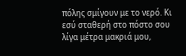πόλης σμίγουν με το νερό. Κι εσύ σταθερή στο πόστο σου λίγα μέτρα μακριά μου,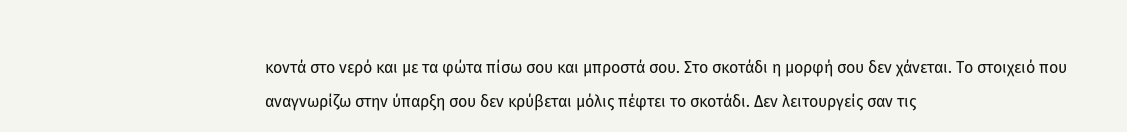κοντά στο νερό και με τα φώτα πίσω σου και μπροστά σου. Στο σκοτάδι η μορφή σου δεν χάνεται. Το στοιχειό που αναγνωρίζω στην ύπαρξη σου δεν κρύβεται μόλις πέφτει το σκοτάδι. Δεν λειτουργείς σαν τις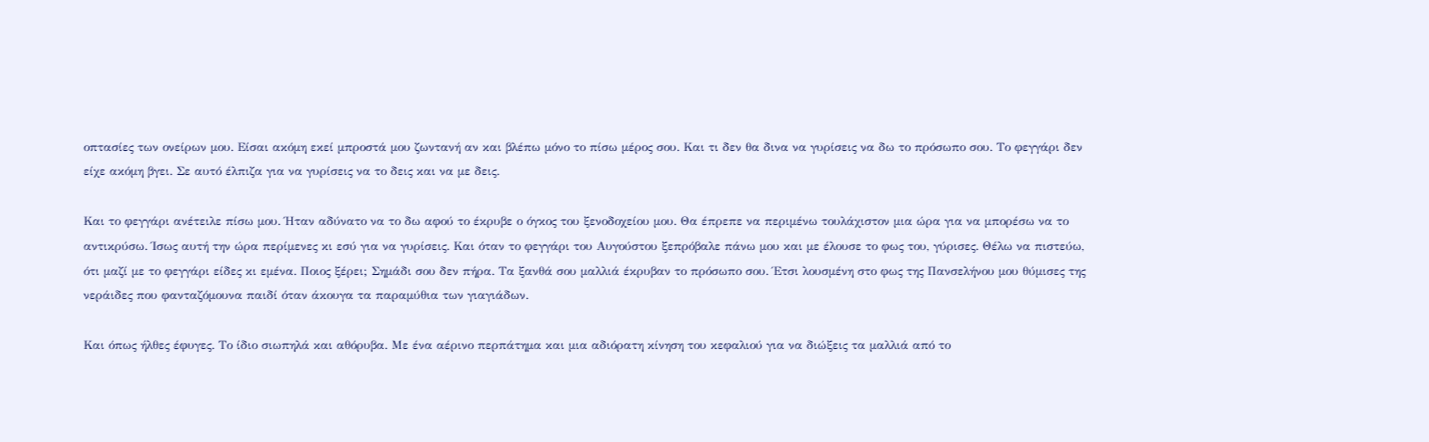οπτασίες των ονείρων μου. Είσαι ακόμη εκεί μπροστά μου ζωντανή αν και βλέπω μόνο το πίσω μέρος σου. Και τι δεν θα δινα να γυρίσεις να δω το πρόσωπο σου. Το φεγγάρι δεν είχε ακόμη βγει. Σε αυτό έλπιζα για να γυρίσεις να το δεις και να με δεις.

Και το φεγγάρι ανέτειλε πίσω μου. Ήταν αδύνατο να το δω αφού το έκρυβε ο όγκος του ξενοδοχείου μου. Θα έπρεπε να περιμένω τουλάχιστον μια ώρα για να μπορέσω να το αντικρύσω. Ίσως αυτή την ώρα περίμενες κι εσύ για να γυρίσεις. Και όταν το φεγγάρι του Αυγούστου ξεπρόβαλε πάνω μου και με έλουσε το φως του, γύρισες. Θέλω να πιστεύω, ότι μαζί με το φεγγάρι είδες κι εμένα. Ποιος ξέρει; Σημάδι σου δεν πήρα. Τα ξανθά σου μαλλιά έκρυβαν το πρόσωπο σου. Έτσι λουσμένη στο φως της Πανσελήνου μου θύμισες της νεράιδες που φανταζόμουνα παιδί όταν άκουγα τα παραμύθια των γιαγιάδων.

Και όπως ήλθες έφυγες. Το ίδιο σιωπηλά και αθόρυβα. Με ένα αέρινο περπάτημα και μια αδιόρατη κίνηση του κεφαλιού για να διώξεις τα μαλλιά από το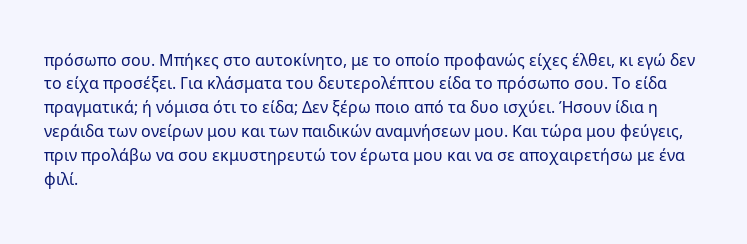πρόσωπο σου. Μπήκες στο αυτοκίνητο, με το οποίο προφανώς είχες έλθει, κι εγώ δεν το είχα προσέξει. Για κλάσματα του δευτερολέπτου είδα το πρόσωπο σου. Το είδα πραγματικά; ή νόμισα ότι το είδα; Δεν ξέρω ποιο από τα δυο ισχύει. Ήσουν ίδια η νεράιδα των ονείρων μου και των παιδικών αναμνήσεων μου. Και τώρα μου φεύγεις, πριν προλάβω να σου εκμυστηρευτώ τον έρωτα μου και να σε αποχαιρετήσω με ένα φιλί.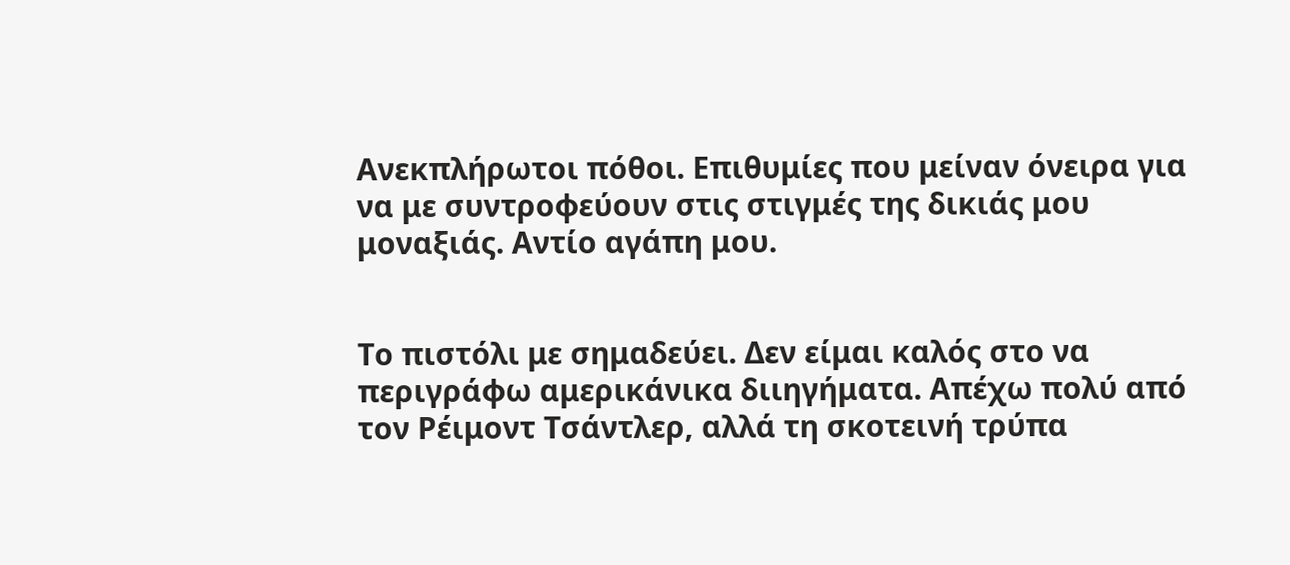Ανεκπλήρωτοι πόθοι. Επιθυμίες που μείναν όνειρα για να με συντροφεύουν στις στιγμές της δικιάς μου μοναξιάς. Αντίο αγάπη μου.


Το πιστόλι με σημαδεύει. Δεν είμαι καλός στο να περιγράφω αμερικάνικα διιηγήματα. Απέχω πολύ από τον Ρέιμοντ Τσάντλερ, αλλά τη σκοτεινή τρύπα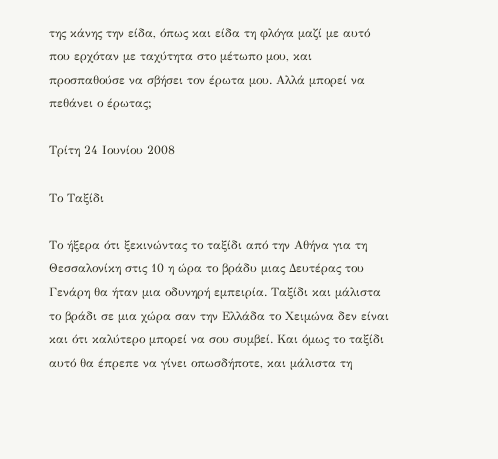της κάνης την είδα, όπως και είδα τη φλόγα μαζί με αυτό που ερχόταν με ταχύτητα στο μέτωπο μου, και προσπαθούσε να σβήσει τον έρωτα μου. Αλλά μπορεί να πεθάνει ο έρωτας;

Τρίτη 24 Ιουνίου 2008

Το Ταξίδι

Το ήξερα ότι ξεκινώντας το ταξίδι από την Αθήνα για τη Θεσσαλονίκη στις 10 η ώρα το βράδυ μιας Δευτέρας του Γενάρη θα ήταν μια οδυνηρή εμπειρία. Ταξίδι και μάλιστα το βράδι σε μια χώρα σαν την Ελλάδα το Χειμώνα δεν είναι και ότι καλύτερο μπορεί να σου συμβεί. Και όμως το ταξίδι αυτό θα έπρεπε να γίνει οπωσδήποτε, και μάλιστα τη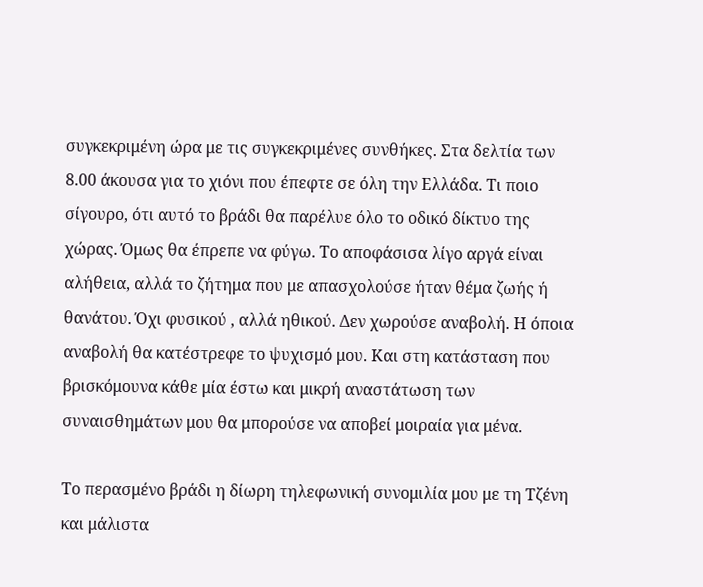συγκεκριμένη ώρα με τις συγκεκριμένες συνθήκες. Στα δελτία των 8.00 άκουσα για το χιόνι που έπεφτε σε όλη την Ελλάδα. Τι ποιο σίγουρο, ότι αυτό το βράδι θα παρέλυε όλο το οδικό δίκτυο της χώρας. Όμως θα έπρεπε να φύγω. Το αποφάσισα λίγο αργά είναι αλήθεια, αλλά το ζήτημα που με απασχολούσε ήταν θέμα ζωής ή θανάτου. Όχι φυσικού , αλλά ηθικού. Δεν χωρούσε αναβολή. Η όποια αναβολή θα κατέστρεφε το ψυχισμό μου. Και στη κατάσταση που βρισκόμουνα κάθε μία έστω και μικρή αναστάτωση των συναισθημάτων μου θα μπορούσε να αποβεί μοιραία για μένα.

Το περασμένο βράδι η δίωρη τηλεφωνική συνομιλία μου με τη Τζένη και μάλιστα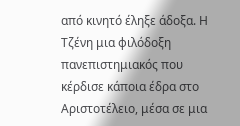από κινητό έληξε άδοξα. Η Τζένη μια φιλόδοξη πανεπιστημιακός που κέρδισε κάποια έδρα στο Αριστοτέλειο, μέσα σε μια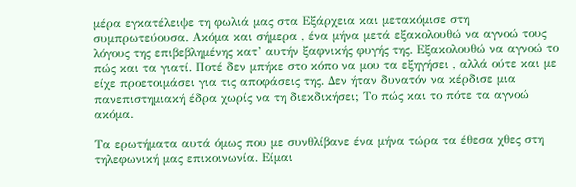μέρα εγκατέλειψε τη φωλιά μας στα Εξάρχεια και μετακόμισε στη συμπρωτεύουσα. Ακόμα και σήμερα , ένα μήνα μετά εξακολουθώ να αγνοώ τους λόγους της επιβεβλημένης κατ’ αυτήν ξαφνικής φυγής της. Εξακολουθώ να αγνοώ το πώς και τα γιατί. Ποτέ δεν μπήκε στο κόπο να μου τα εξηγήσει , αλλά ούτε και με είχε προετοιμάσει για τις αποφάσεις της. Δεν ήταν δυνατόν να κέρδισε μια πανεπιστημιακή έδρα χωρίς να τη διεκδικήσει; Το πώς και το πότε τα αγνοώ ακόμα.

Τα ερωτήματα αυτά όμως που με συνθλίβανε ένα μήνα τώρα τα έθεσα χθες στη τηλεφωνική μας επικοινωνία. Είμαι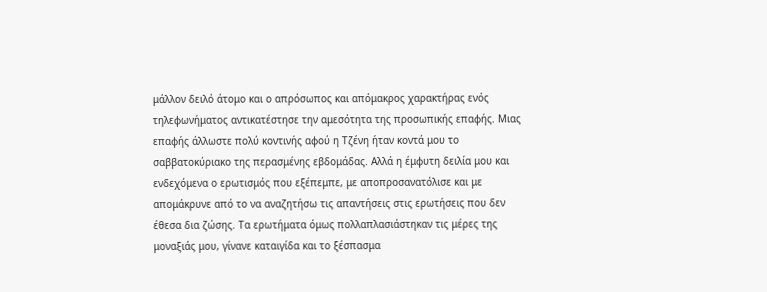μάλλον δειλό άτομο και ο απρόσωπος και απόμακρος χαρακτήρας ενός τηλεφωνήματος αντικατέστησε την αμεσότητα της προσωπικής επαφής. Μιας επαφής άλλωστε πολύ κοντινής αφού η Τζένη ήταν κοντά μου το σαββατοκύριακο της περασμένης εβδομάδας. Αλλά η έμφυτη δειλία μου και ενδεχόμενα ο ερωτισμός που εξέπεμπε, με αποπροσανατόλισε και με απομάκρυνε από το να αναζητήσω τις απαντήσεις στις ερωτήσεις που δεν έθεσα δια ζώσης. Τα ερωτήματα όμως πολλαπλασιάστηκαν τις μέρες της μοναξιάς μου, γίνανε καταιγίδα και το ξέσπασμα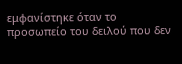εμφανίστηκε όταν το προσωπείο του δειλού που δεν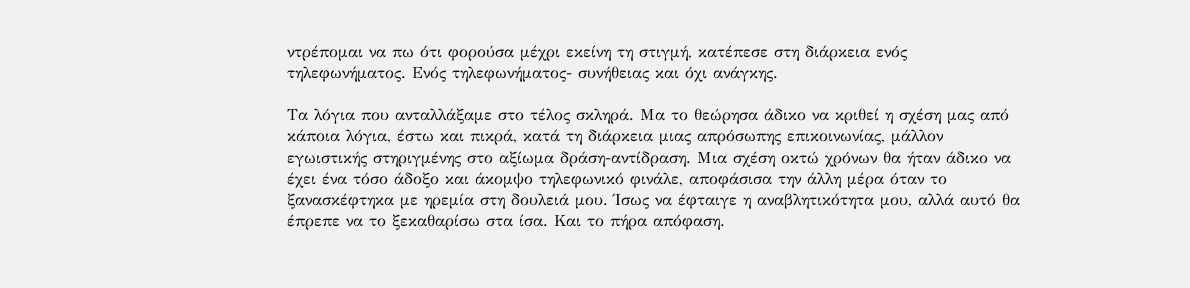ντρέπομαι να πω ότι φορούσα μέχρι εκείνη τη στιγμή, κατέπεσε στη διάρκεια ενός τηλεφωνήματος. Ενός τηλεφωνήματος- συνήθειας και όχι ανάγκης.

Τα λόγια που ανταλλάξαμε στο τέλος σκληρά. Μα το θεώρησα άδικο να κριθεί η σχέση μας από κάποια λόγια, έστω και πικρά, κατά τη διάρκεια μιας απρόσωπης επικοινωνίας, μάλλον εγωιστικής στηριγμένης στο αξίωμα δράση-αντίδραση. Μια σχέση οκτώ χρόνων θα ήταν άδικο να έχει ένα τόσο άδοξο και άκομψο τηλεφωνικό φινάλε, αποφάσισα την άλλη μέρα όταν το ξανασκέφτηκα με ηρεμία στη δουλειά μου. Ίσως να έφταιγε η αναβλητικότητα μου, αλλά αυτό θα έπρεπε να το ξεκαθαρίσω στα ίσα. Και το πήρα απόφαση.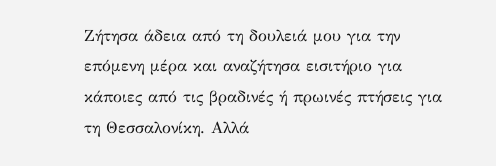Ζήτησα άδεια από τη δουλειά μου για την επόμενη μέρα και αναζήτησα εισιτήριο για κάποιες από τις βραδινές ή πρωινές πτήσεις για τη Θεσσαλονίκη. Αλλά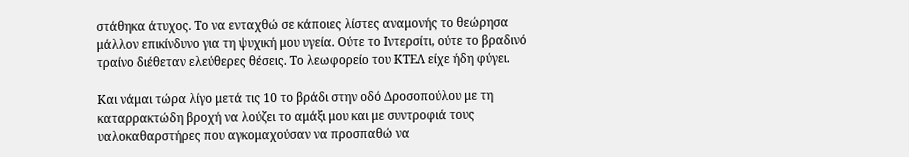στάθηκα άτυχος. Το να ενταχθώ σε κάποιες λίστες αναμονής το θεώρησα μάλλον επικίνδυνο για τη ψυχική μου υγεία. Ούτε το Ιντερσίτι, ούτε το βραδινό τραίνο διέθεταν ελεύθερες θέσεις. Το λεωφορείο του ΚΤΕΛ είχε ήδη φύγει.

Και νάμαι τώρα λίγο μετά τις 10 το βράδι στην οδό Δροσοπούλου με τη καταρρακτώδη βροχή να λούζει το αμάξι μου και με συντροφιά τους υαλοκαθαρστήρες που αγκομαχούσαν να προσπαθώ να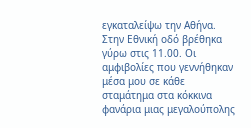εγκαταλείψω την Αθήνα. Στην Εθνική οδό βρέθηκα γύρω στις 11.00. Οι αμφιβολίες που γεννήθηκαν μέσα μου σε κάθε σταμάτημα στα κόκκινα φανάρια μιας μεγαλούπολης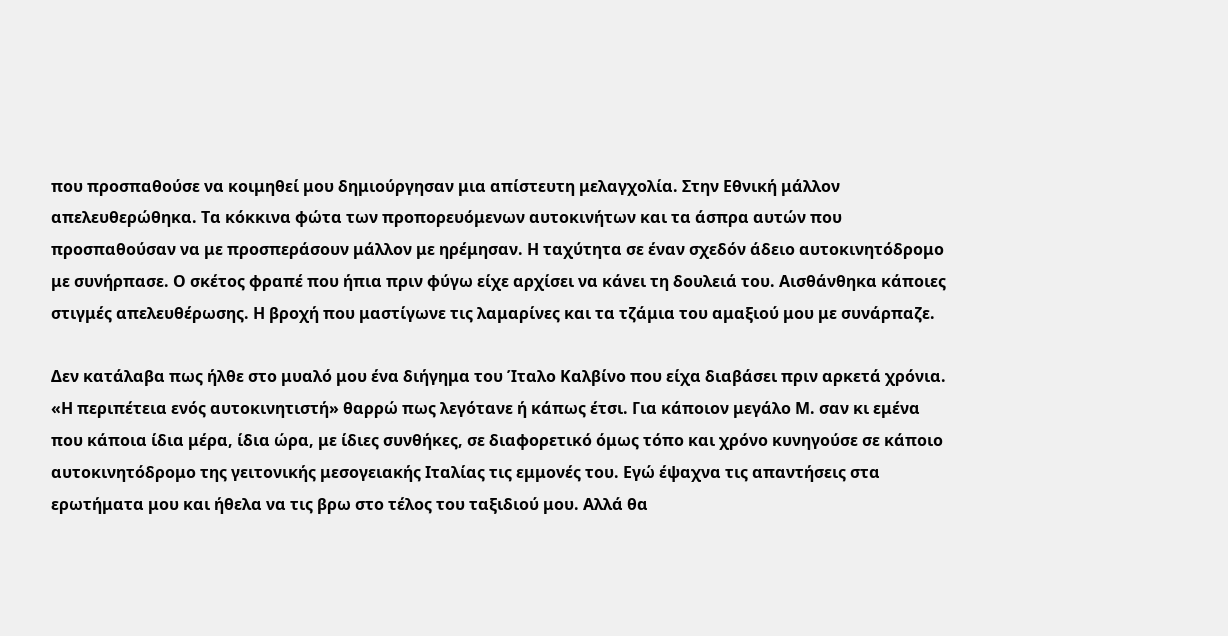που προσπαθούσε να κοιμηθεί μου δημιούργησαν μια απίστευτη μελαγχολία. Στην Εθνική μάλλον απελευθερώθηκα. Τα κόκκινα φώτα των προπορευόμενων αυτοκινήτων και τα άσπρα αυτών που προσπαθούσαν να με προσπεράσουν μάλλον με ηρέμησαν. Η ταχύτητα σε έναν σχεδόν άδειο αυτοκινητόδρομο με συνήρπασε. Ο σκέτος φραπέ που ήπια πριν φύγω είχε αρχίσει να κάνει τη δουλειά του. Αισθάνθηκα κάποιες στιγμές απελευθέρωσης. Η βροχή που μαστίγωνε τις λαμαρίνες και τα τζάμια του αμαξιού μου με συνάρπαζε.

Δεν κατάλαβα πως ήλθε στο μυαλό μου ένα διήγημα του Ίταλο Καλβίνο που είχα διαβάσει πριν αρκετά χρόνια. «Η περιπέτεια ενός αυτοκινητιστή» θαρρώ πως λεγότανε ή κάπως έτσι. Για κάποιον μεγάλο Μ. σαν κι εμένα που κάποια ίδια μέρα, ίδια ώρα, με ίδιες συνθήκες, σε διαφορετικό όμως τόπο και χρόνο κυνηγούσε σε κάποιο αυτοκινητόδρομο της γειτονικής μεσογειακής Ιταλίας τις εμμονές του. Εγώ έψαχνα τις απαντήσεις στα ερωτήματα μου και ήθελα να τις βρω στο τέλος του ταξιδιού μου. Αλλά θα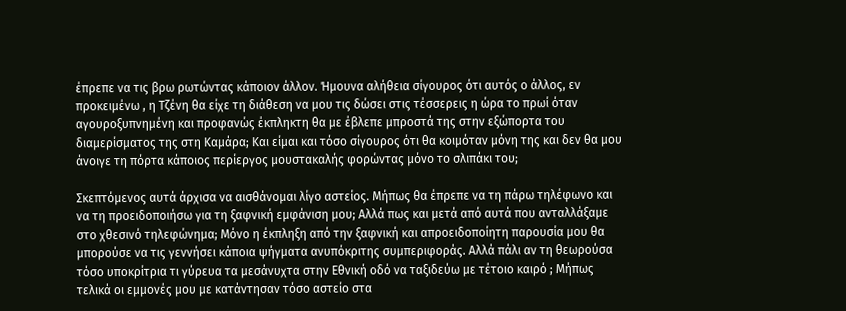έπρεπε να τις βρω ρωτώντας κάποιον άλλον. Ήμουνα αλήθεια σίγουρος ότι αυτός ο άλλος, εν προκειμένω , η Τζένη θα είχε τη διάθεση να μου τις δώσει στις τέσσερεις η ώρα το πρωί όταν αγουροξυπνημένη και προφανώς έκπληκτη θα με έβλεπε μπροστά της στην εξώπορτα του διαμερίσματος της στη Καμάρα; Και είμαι και τόσο σίγουρος ότι θα κοιμόταν μόνη της και δεν θα μου άνοιγε τη πόρτα κάποιος περίεργος μουστακαλής φορώντας μόνο το σλιπάκι του;

Σκεπτόμενος αυτά άρχισα να αισθάνομαι λίγο αστείος. Μήπως θα έπρεπε να τη πάρω τηλέφωνο και να τη προειδοποιήσω για τη ξαφνική εμφάνιση μου; Αλλά πως και μετά από αυτά που ανταλλάξαμε στο χθεσινό τηλεφώνημα; Μόνο η έκπληξη από την ξαφνική και απροειδοποίητη παρουσία μου θα μπορούσε να τις γεννήσει κάποια ψήγματα ανυπόκριτης συμπεριφοράς. Αλλά πάλι αν τη θεωρούσα τόσο υποκρίτρια τι γύρευα τα μεσάνυχτα στην Εθνική οδό να ταξιδεύω με τέτοιο καιρό ; Μήπως τελικά οι εμμονές μου με κατάντησαν τόσο αστείο στα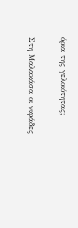όρια της γελοιότητας;

Στη Μαλακάσα οι νιφάδες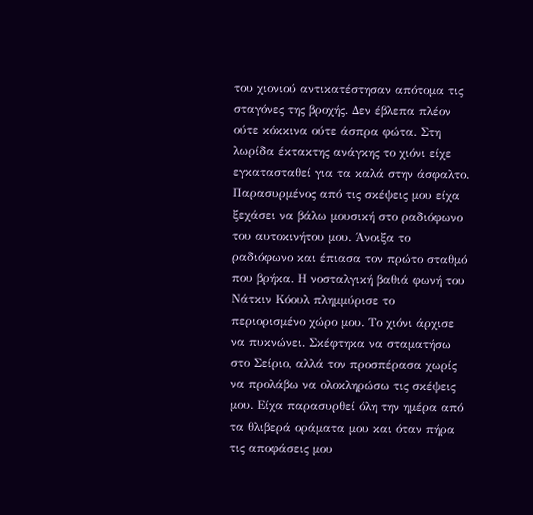του χιονιού αντικατέστησαν απότομα τις σταγόνες της βροχής. Δεν έβλεπα πλέον ούτε κόκκινα ούτε άσπρα φώτα. Στη λωρίδα έκτακτης ανάγκης το χιόνι είχε εγκατασταθεί για τα καλά στην άσφαλτο. Παρασυρμένος από τις σκέψεις μου είχα ξεχάσει να βάλω μουσική στο ραδιόφωνο του αυτοκινήτου μου. Άνοιξα το ραδιόφωνο και έπιασα τον πρώτο σταθμό που βρήκα. Η νοσταλγική βαθιά φωνή του Νάτκιν Κόουλ πλημμύρισε το περιορισμένο χώρο μου. Το χιόνι άρχισε να πυκνώνει. Σκέφτηκα να σταματήσω στο Σείριο, αλλά τον προσπέρασα χωρίς να προλάβω να ολοκληρώσω τις σκέψεις μου. Είχα παρασυρθεί όλη την ημέρα από τα θλιβερά οράματα μου και όταν πήρα τις αποφάσεις μου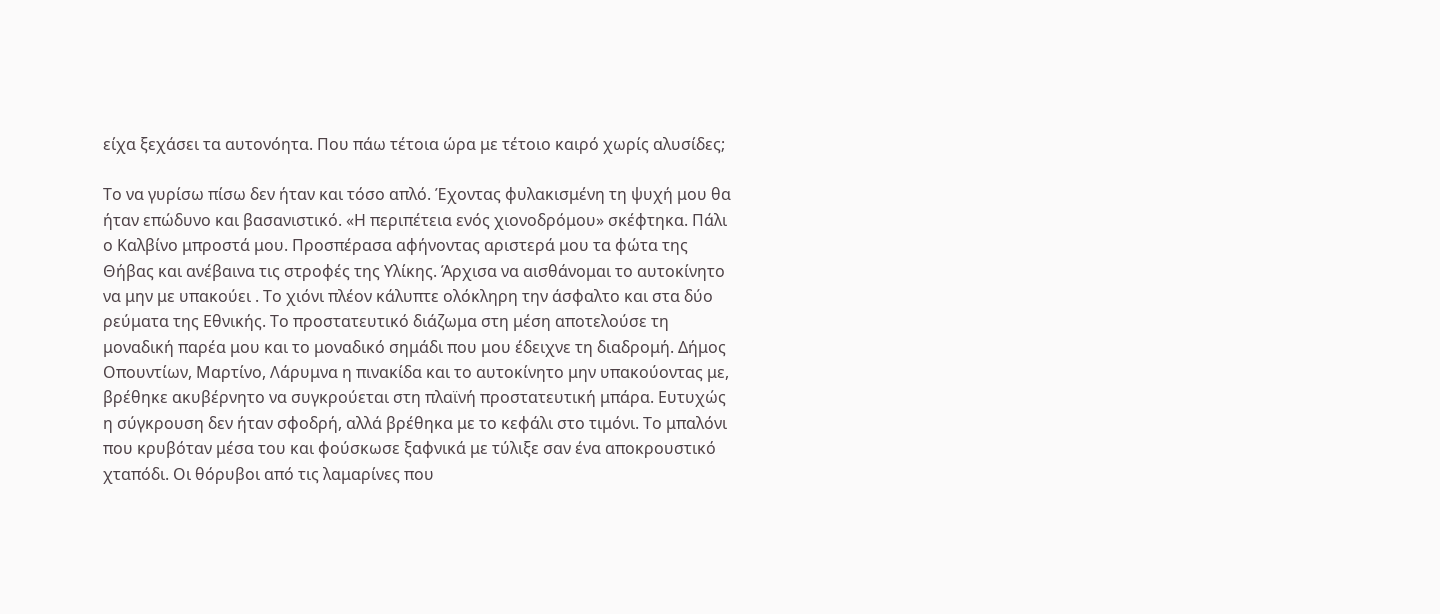είχα ξεχάσει τα αυτονόητα. Που πάω τέτοια ώρα με τέτοιο καιρό χωρίς αλυσίδες;

Το να γυρίσω πίσω δεν ήταν και τόσο απλό. Έχοντας φυλακισμένη τη ψυχή μου θα ήταν επώδυνο και βασανιστικό. «Η περιπέτεια ενός χιονοδρόμου» σκέφτηκα. Πάλι ο Καλβίνο μπροστά μου. Προσπέρασα αφήνοντας αριστερά μου τα φώτα της Θήβας και ανέβαινα τις στροφές της Υλίκης. Άρχισα να αισθάνομαι το αυτοκίνητο να μην με υπακούει . Το χιόνι πλέον κάλυπτε ολόκληρη την άσφαλτο και στα δύο ρεύματα της Εθνικής. Το προστατευτικό διάζωμα στη μέση αποτελούσε τη μοναδική παρέα μου και το μοναδικό σημάδι που μου έδειχνε τη διαδρομή. Δήμος Οπουντίων, Μαρτίνο, Λάρυμνα η πινακίδα και το αυτοκίνητο μην υπακούοντας με, βρέθηκε ακυβέρνητο να συγκρούεται στη πλαϊνή προστατευτική μπάρα. Ευτυχώς η σύγκρουση δεν ήταν σφοδρή, αλλά βρέθηκα με το κεφάλι στο τιμόνι. Το μπαλόνι που κρυβόταν μέσα του και φούσκωσε ξαφνικά με τύλιξε σαν ένα αποκρουστικό χταπόδι. Οι θόρυβοι από τις λαμαρίνες που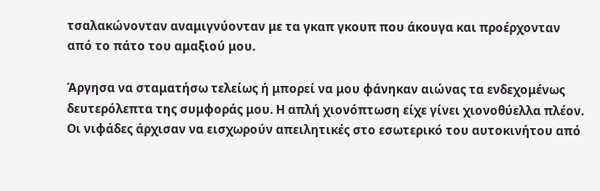τσαλακώνονταν αναμιγνύονταν με τα γκαπ γκουπ που άκουγα και προέρχονταν από το πάτο του αμαξιού μου.

Άργησα να σταματήσω τελείως ή μπορεί να μου φάνηκαν αιώνας τα ενδεχομένως δευτερόλεπτα της συμφοράς μου. Η απλή χιονόπτωση είχε γίνει χιονοθύελλα πλέον. Οι νιφάδες άρχισαν να εισχωρούν απειλητικές στο εσωτερικό του αυτοκινήτου από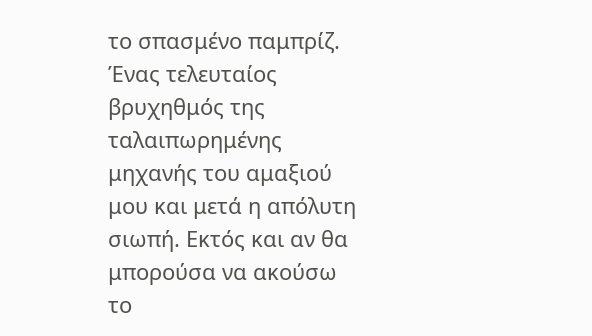το σπασμένο παμπρίζ. Ένας τελευταίος βρυχηθμός της ταλαιπωρημένης μηχανής του αμαξιού μου και μετά η απόλυτη σιωπή. Εκτός και αν θα μπορούσα να ακούσω το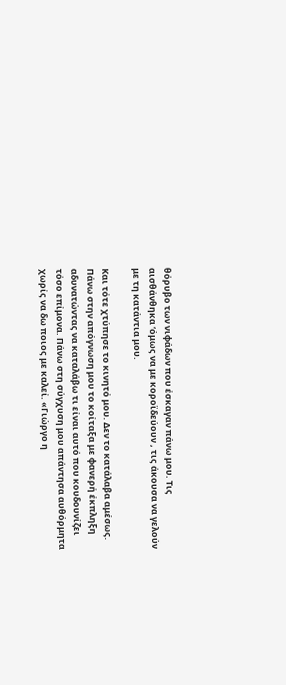θόρυβο των νιφάδων που έσκαγαν πάνω μου. Τις αισθάνθηκα ‘όμως να με κοροϊδεύουν , τις άκουσα να γελούν με τη κατάντια μου.

Και τότε χτύπησε το κινητό μου. Δεν το κατάλαβα αμέσως. Πάνω στην απόγνωση μου το κοίταξα με φανερή έκπληξη αδυνατώντας να καταλάβω τι είναι αυτό που κουδουνίζει τόσο επίμονα. Πάνω στη σύγχυση μου απάντησα αυθόρμητα χωρίς να δω ποιος με καλεί. «Γιώργο η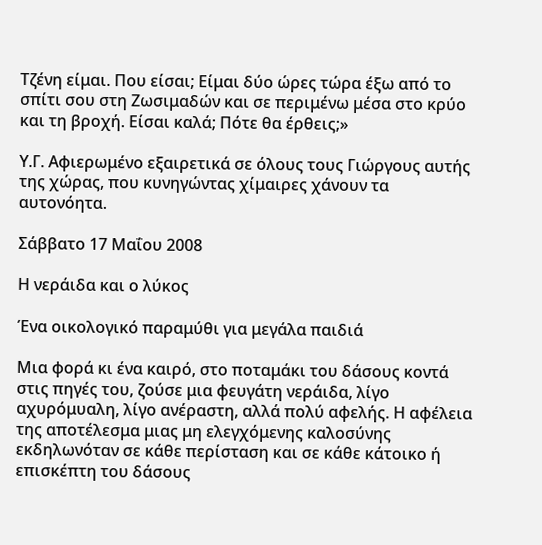Τζένη είμαι. Που είσαι; Είμαι δύο ώρες τώρα έξω από το σπίτι σου στη Ζωσιμαδών και σε περιμένω μέσα στο κρύο και τη βροχή. Είσαι καλά; Πότε θα έρθεις;»

Υ.Γ. Αφιερωμένο εξαιρετικά σε όλους τους Γιώργους αυτής της χώρας, που κυνηγώντας χίμαιρες χάνουν τα αυτονόητα.

Σάββατο 17 Μαΐου 2008

Η νεράιδα και ο λύκος

Ένα οικολογικό παραμύθι για μεγάλα παιδιά

Μια φορά κι ένα καιρό, στο ποταμάκι του δάσους κοντά στις πηγές του, ζούσε μια φευγάτη νεράιδα, λίγο αχυρόμυαλη, λίγο ανέραστη, αλλά πολύ αφελής. Η αφέλεια της αποτέλεσμα μιας μη ελεγχόμενης καλοσύνης εκδηλωνόταν σε κάθε περίσταση και σε κάθε κάτοικο ή επισκέπτη του δάσους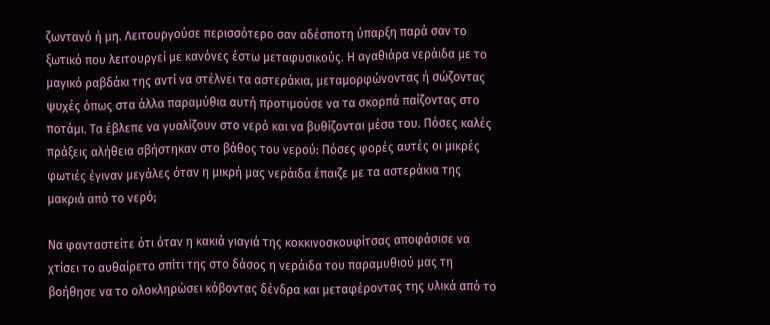ζωντανό ή μη. Λειτουργούσε περισσότερο σαν αδέσποτη ύπαρξη παρά σαν το ξωτικό που λειτουργεί με κανόνες έστω μεταφυσικούς. Η αγαθιάρα νεράιδα με το μαγικό ραβδάκι της αντί να στέλνει τα αστεράκια, μεταμορφώνοντας ή σώζοντας ψυχές όπως στα άλλα παραμύθια αυτή προτιμούσε να τα σκορπά παίζοντας στο ποτάμι. Τα έβλεπε να γυαλίζουν στο νερό και να βυθίζονται μέσα του. Πόσες καλές πράξεις αλήθεια σβήστηκαν στο βάθος του νερού: Πόσες φορές αυτές οι μικρές φωτιές έγιναν μεγάλες όταν η μικρή μας νεράιδα έπαιζε με τα αστεράκια της μακριά από το νερό;

Να φανταστείτε ότι όταν η κακιά γιαγιά της κοκκινοσκουφίτσας αποφάσισε να χτίσει το αυθαίρετο σπίτι της στο δάσος η νεράιδα του παραμυθιού μας τη βοήθησε να το ολοκληρώσει κόβοντας δένδρα και μεταφέροντας της υλικά από το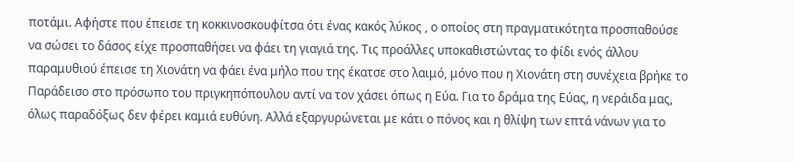ποτάμι. Αφήστε που έπεισε τη κοκκινοσκουφίτσα ότι ένας κακός λύκος , ο οποίος στη πραγματικότητα προσπαθούσε να σώσει το δάσος είχε προσπαθήσει να φάει τη γιαγιά της. Τις προάλλες υποκαθιστώντας το φίδι ενός άλλου παραμυθιού έπεισε τη Χιονάτη να φάει ένα μήλο που της έκατσε στο λαιμό, μόνο που η Χιονάτη στη συνέχεια βρήκε το Παράδεισο στο πρόσωπο του πριγκηπόπουλου αντί να τον χάσει όπως η Εύα. Για το δράμα της Εύας, η νεράιδα μας, όλως παραδόξως δεν φέρει καμιά ευθύνη. Αλλά εξαργυρώνεται με κάτι ο πόνος και η θλίψη των επτά νάνων για το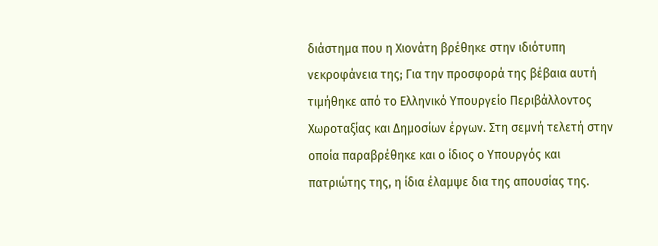διάστημα που η Χιονάτη βρέθηκε στην ιδιότυπη νεκροφάνεια της; Για την προσφορά της βέβαια αυτή τιμήθηκε από το Ελληνικό Υπουργείο Περιβάλλοντος Χωροταξίας και Δημοσίων έργων. Στη σεμνή τελετή στην οποία παραβρέθηκε και ο ίδιος ο Υπουργός και πατριώτης της, η ίδια έλαμψε δια της απουσίας της.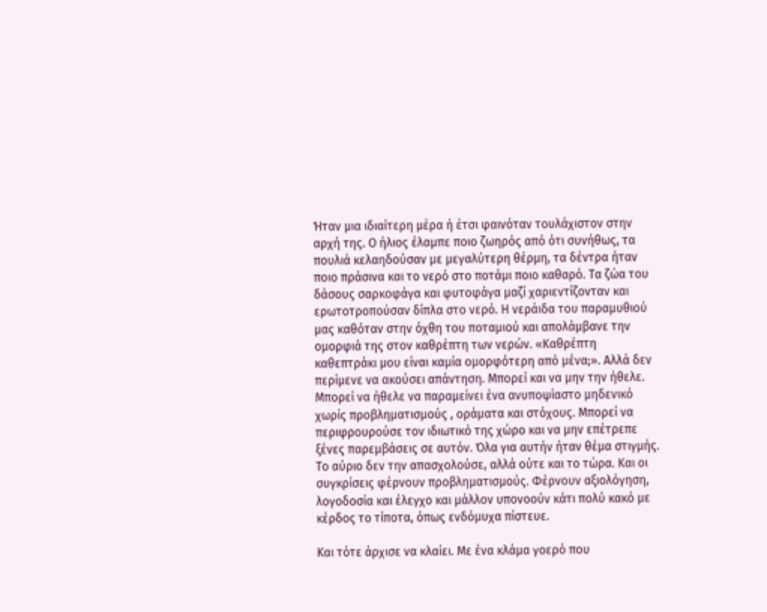Ήταν μια ιδιαίτερη μέρα ή έτσι φαινόταν τουλάχιστον στην αρχή της. Ο ήλιος έλαμπε ποιο ζωηρός από ότι συνήθως, τα πουλιά κελαηδούσαν με μεγαλύτερη θέρμη, τα δέντρα ήταν ποιο πράσινα και το νερό στο ποτάμι ποιο καθαρό. Τα ζώα του δάσους σαρκοφάγα και φυτοφάγα μαζί χαριεντίζονταν και ερωτοτροπούσαν δίπλα στο νερό. Η νεράιδα του παραμυθιού μας καθόταν στην όχθη του ποταμιού και απολάμβανε την ομορφιά της στον καθρέπτη των νερών. «Καθρέπτη καθεπτράκι μου είναι καμία ομορφότερη από μένα;». Αλλά δεν περίμενε να ακούσει απάντηση. Μπορεί και να μην την ήθελε. Μπορεί να ήθελε να παραμείνει ένα ανυποψίαστο μηδενικό χωρίς προβληματισμούς , οράματα και στόχους. Μπορεί να περιφρουρούσε τον ιδιωτικό της χώρο και να μην επέτρεπε ξένες παρεμβάσεις σε αυτόν. Όλα για αυτήν ήταν θέμα στιγμής. Το αύριο δεν την απασχολούσε, αλλά ούτε και το τώρα. Και οι συγκρίσεις φέρνουν προβληματισμούς. Φέρνουν αξιολόγηση, λογοδοσία και έλεγχο και μάλλον υπονοούν κάτι πολύ κακό με κέρδος το τίποτα, όπως ενδόμυχα πίστευε.

Και τότε άρχισε να κλαίει. Με ένα κλάμα γοερό που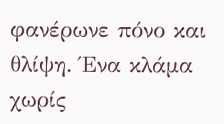φανέρωνε πόνο και θλίψη. Ένα κλάμα χωρίς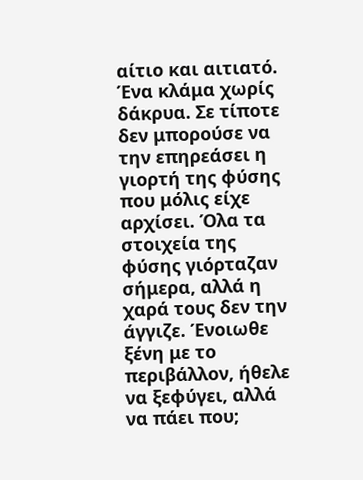αίτιο και αιτιατό. Ένα κλάμα χωρίς δάκρυα. Σε τίποτε δεν μπορούσε να την επηρεάσει η γιορτή της φύσης που μόλις είχε αρχίσει. Όλα τα στοιχεία της φύσης γιόρταζαν σήμερα, αλλά η χαρά τους δεν την άγγιζε. Ένοιωθε ξένη με το περιβάλλον, ήθελε να ξεφύγει, αλλά να πάει που;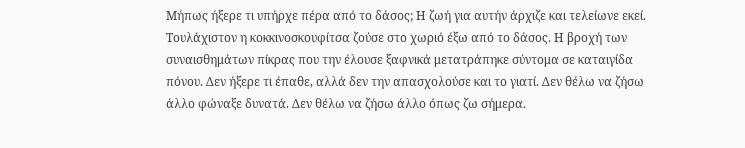Μήπως ήξερε τι υπήρχε πέρα από το δάσος; Η ζωή για αυτήν άρχιζε και τελείωνε εκεί. Τουλάχιστον η κοκκινοσκουφίτσα ζούσε στο χωριό έξω από το δάσος. Η βροχή των συναισθημάτων πίκρας που την έλουσε ξαφνικά μετατράπηκε σύντομα σε καταιγίδα πόνου. Δεν ήξερε τι έπαθε, αλλά δεν την απασχολούσε και το γιατί. Δεν θέλω να ζήσω άλλο φώναξε δυνατά. Δεν θέλω να ζήσω άλλο όπως ζω σήμερα.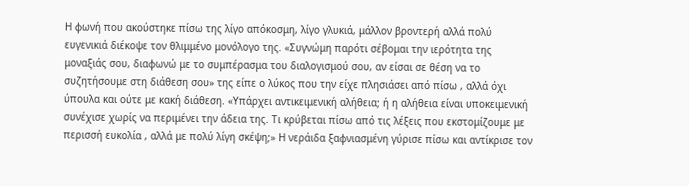Η φωνή που ακούστηκε πίσω της λίγο απόκοσμη, λίγο γλυκιά, μάλλον βροντερή αλλά πολύ ευγενικιά διέκοψε τον θλιμμένο μονόλογο της. «Συγνώμη παρότι σέβομαι την ιερότητα της μοναξιάς σου, διαφωνώ με το συμπέρασμα του διαλογισμού σου, αν είσαι σε θέση να το συζητήσουμε στη διάθεση σου» της είπε ο λύκος που την είχε πλησιάσει από πίσω , αλλά όχι ύπουλα και ούτε με κακή διάθεση. «Υπάρχει αντικειμενική αλήθεια; ή η αλήθεια είναι υποκειμενική συνέχισε χωρίς να περιμένει την άδεια της. Τι κρύβεται πίσω από τις λέξεις που εκστομίζουμε με περισσή ευκολία , αλλά με πολύ λίγη σκέψη;» Η νεράιδα ξαφνιασμένη γύρισε πίσω και αντίκρισε τον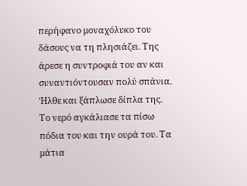περήφανο μοναχόλυκο του δάσους να τη πλησιάζει. Της άρεσε η συντροφιά του αν και συναντιόντουσαν πολύ σπάνια. Ήλθε και ξάπλωσε δίπλα της. Το νερό αγκάλιασε τα πίσω πόδια του και την ουρά του. Τα μάτια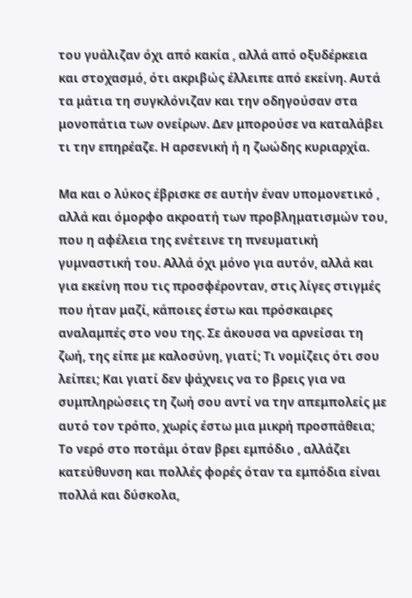του γυάλιζαν όχι από κακία , αλλά από οξυδέρκεια και στοχασμό, ότι ακριβώς έλλειπε από εκείνη. Αυτά τα μάτια τη συγκλόνιζαν και την οδηγούσαν στα μονοπάτια των ονείρων. Δεν μπορούσε να καταλάβει τι την επηρέαζε. Η αρσενική ή η ζωώδης κυριαρχία.

Μα και ο λύκος έβρισκε σε αυτήν έναν υπομονετικό , αλλά και όμορφο ακροατή των προβληματισμών του, που η αφέλεια της ενέτεινε τη πνευματική γυμναστική του. Αλλά όχι μόνο για αυτόν, αλλά και για εκείνη που τις προσφέρονταν, στις λίγες στιγμές που ήταν μαζί, κάποιες έστω και πρόσκαιρες αναλαμπές στο νου της. Σε άκουσα να αρνείσαι τη ζωή, της είπε με καλοσύνη, γιατί; Τι νομίζεις ότι σου λείπει; Και γιατί δεν ψάχνεις να το βρεις για να συμπληρώσεις τη ζωή σου αντί να την απεμπολείς με αυτό τον τρόπο, χωρίς έστω μια μικρή προσπάθεια; Το νερό στο ποτάμι όταν βρει εμπόδιο , αλλάζει κατεύθυνση και πολλές φορές όταν τα εμπόδια είναι πολλά και δύσκολα,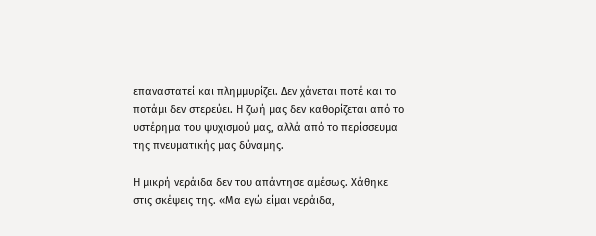επαναστατεί και πλημμυρίζει. Δεν χάνεται ποτέ και το ποτάμι δεν στερεύει. Η ζωή μας δεν καθορίζεται από το υστέρημα του ψυχισμού μας, αλλά από το περίσσευμα της πνευματικής μας δύναμης.

Η μικρή νεράιδα δεν του απάντησε αμέσως. Χάθηκε στις σκέψεις της. «Μα εγώ είμαι νεράιδα,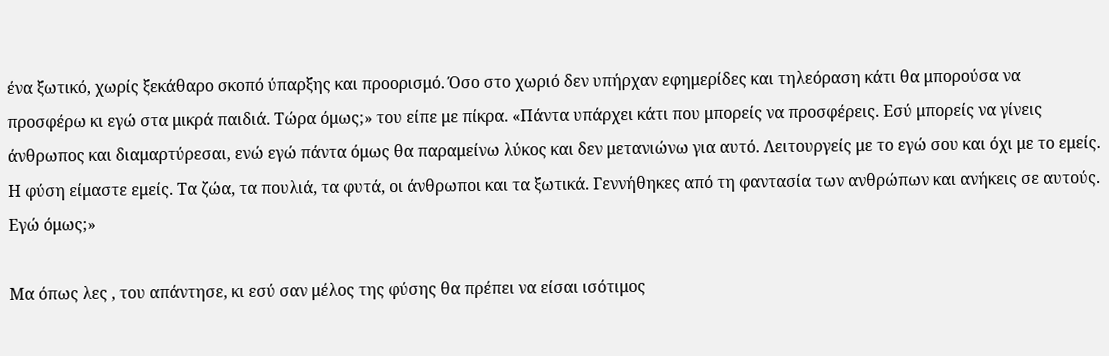ένα ξωτικό, χωρίς ξεκάθαρο σκοπό ύπαρξης και προορισμό. Όσο στο χωριό δεν υπήρχαν εφημερίδες και τηλεόραση κάτι θα μπορούσα να προσφέρω κι εγώ στα μικρά παιδιά. Τώρα όμως;» του είπε με πίκρα. «Πάντα υπάρχει κάτι που μπορείς να προσφέρεις. Εσύ μπορείς να γίνεις άνθρωπος και διαμαρτύρεσαι, ενώ εγώ πάντα όμως θα παραμείνω λύκος και δεν μετανιώνω για αυτό. Λειτουργείς με το εγώ σου και όχι με το εμείς. Η φύση είμαστε εμείς. Τα ζώα, τα πουλιά, τα φυτά, οι άνθρωποι και τα ξωτικά. Γεννήθηκες από τη φαντασία των ανθρώπων και ανήκεις σε αυτούς. Εγώ όμως;»

Μα όπως λες , του απάντησε, κι εσύ σαν μέλος της φύσης θα πρέπει να είσαι ισότιμος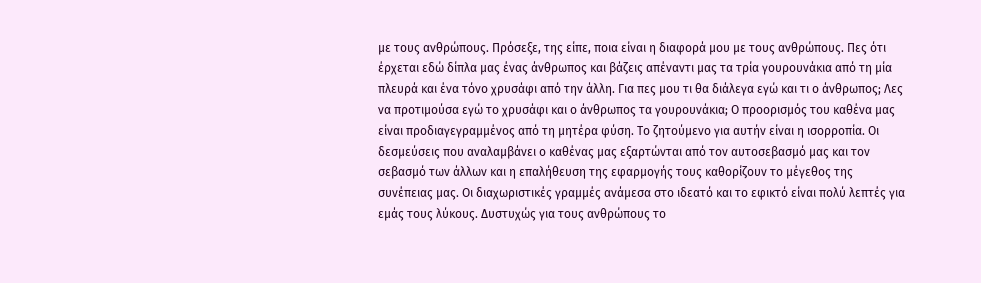με τους ανθρώπους. Πρόσεξε, της είπε, ποια είναι η διαφορά μου με τους ανθρώπους. Πες ότι έρχεται εδώ δίπλα μας ένας άνθρωπος και βάζεις απέναντι μας τα τρία γουρουνάκια από τη μία πλευρά και ένα τόνο χρυσάφι από την άλλη. Για πες μου τι θα διάλεγα εγώ και τι ο άνθρωπος; Λες να προτιμούσα εγώ το χρυσάφι και ο άνθρωπος τα γουρουνάκια; Ο προορισμός του καθένα μας είναι προδιαγεγραμμένος από τη μητέρα φύση. Το ζητούμενο για αυτήν είναι η ισορροπία. Οι δεσμεύσεις που αναλαμβάνει ο καθένας μας εξαρτώνται από τον αυτοσεβασμό μας και τον σεβασμό των άλλων και η επαλήθευση της εφαρμογής τους καθορίζουν το μέγεθος της συνέπειας μας. Οι διαχωριστικές γραμμές ανάμεσα στο ιδεατό και το εφικτό είναι πολύ λεπτές για εμάς τους λύκους. Δυστυχώς για τους ανθρώπους το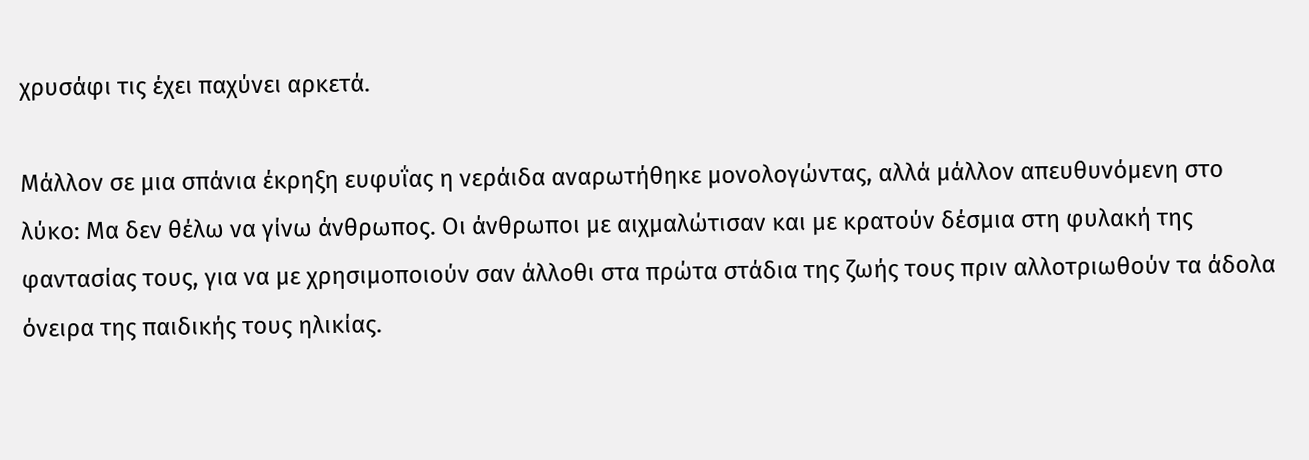χρυσάφι τις έχει παχύνει αρκετά.

Μάλλον σε μια σπάνια έκρηξη ευφυΐας η νεράιδα αναρωτήθηκε μονολογώντας, αλλά μάλλον απευθυνόμενη στο λύκο: Μα δεν θέλω να γίνω άνθρωπος. Οι άνθρωποι με αιχμαλώτισαν και με κρατούν δέσμια στη φυλακή της φαντασίας τους, για να με χρησιμοποιούν σαν άλλοθι στα πρώτα στάδια της ζωής τους πριν αλλοτριωθούν τα άδολα όνειρα της παιδικής τους ηλικίας.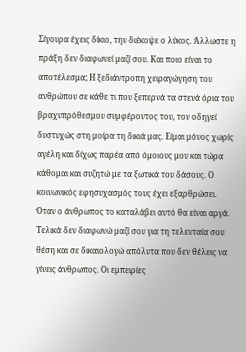Σίγουρα έχεις δίκιο, την διέκοψε ο λύκος. Άλλωστε η πράξη δεν διαφωνεί μαζί σου. Και ποιο είναι το αποτέλεσμα; Η ξεδιάντροπη χειραγώγηση του ανθρώπου σε κάθε τι που ξεπερνά τα στενά όρια του βραχυπρόθεσμου συμφέροντος του, τον οδηγεί δυστυχώς στη μοίρα τη δικιά μας. Είμαι μόνος χωρίς αγέλη και δίχως παρέα από όμοιους μου και τώρα κάθομαι και συζητώ με τα ξωτικά του δάσους. Ο κοινωνικός εφησυχασμός τους έχει εξαρθρώσει. Όταν ο άνθρωπος το καταλάβει αυτό θα είναι αργά. Τελικά δεν διαφωνώ μαζί σου για τη τελευταία σου θέση και σε δικαιολογώ απόλυτα που δεν θέλεις να γίνεις άνθρωπος. Οι εμπειρίες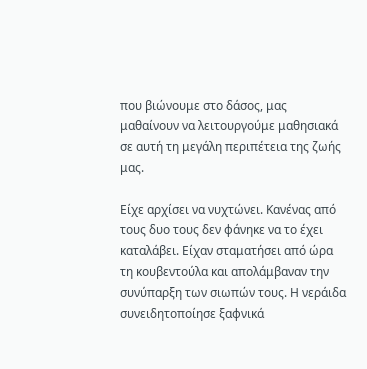που βιώνουμε στο δάσος, μας μαθαίνουν να λειτουργούμε μαθησιακά σε αυτή τη μεγάλη περιπέτεια της ζωής μας.

Είχε αρχίσει να νυχτώνει. Κανένας από τους δυο τους δεν φάνηκε να το έχει καταλάβει. Είχαν σταματήσει από ώρα τη κουβεντούλα και απολάμβαναν την συνύπαρξη των σιωπών τους. Η νεράιδα συνειδητοποίησε ξαφνικά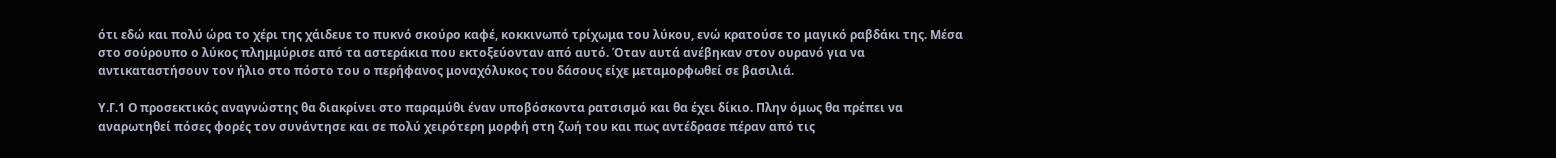ότι εδώ και πολύ ώρα το χέρι της χάιδευε το πυκνό σκούρο καφέ, κοκκινωπό τρίχωμα του λύκου, ενώ κρατούσε το μαγικό ραβδάκι της. Μέσα στο σούρουπο ο λύκος πλημμύρισε από τα αστεράκια που εκτοξεύονταν από αυτό. Όταν αυτά ανέβηκαν στον ουρανό για να αντικαταστήσουν τον ήλιο στο πόστο του ο περήφανος μοναχόλυκος του δάσους είχε μεταμορφωθεί σε βασιλιά.

Υ.Γ.1 Ο προσεκτικός αναγνώστης θα διακρίνει στο παραμύθι έναν υποβόσκοντα ρατσισμό και θα έχει δίκιο. Πλην όμως θα πρέπει να αναρωτηθεί πόσες φορές τον συνάντησε και σε πολύ χειρότερη μορφή στη ζωή του και πως αντέδρασε πέραν από τις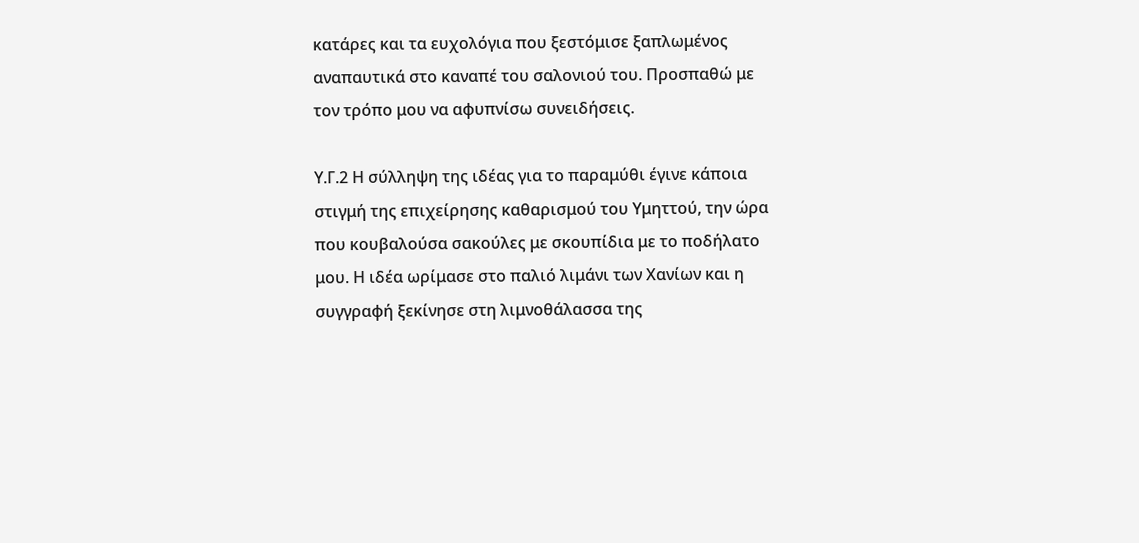κατάρες και τα ευχολόγια που ξεστόμισε ξαπλωμένος αναπαυτικά στο καναπέ του σαλονιού του. Προσπαθώ με τον τρόπο μου να αφυπνίσω συνειδήσεις.

Υ.Γ.2 Η σύλληψη της ιδέας για το παραμύθι έγινε κάποια στιγμή της επιχείρησης καθαρισμού του Υμηττού, την ώρα που κουβαλούσα σακούλες με σκουπίδια με το ποδήλατο μου. Η ιδέα ωρίμασε στο παλιό λιμάνι των Χανίων και η συγγραφή ξεκίνησε στη λιμνοθάλασσα της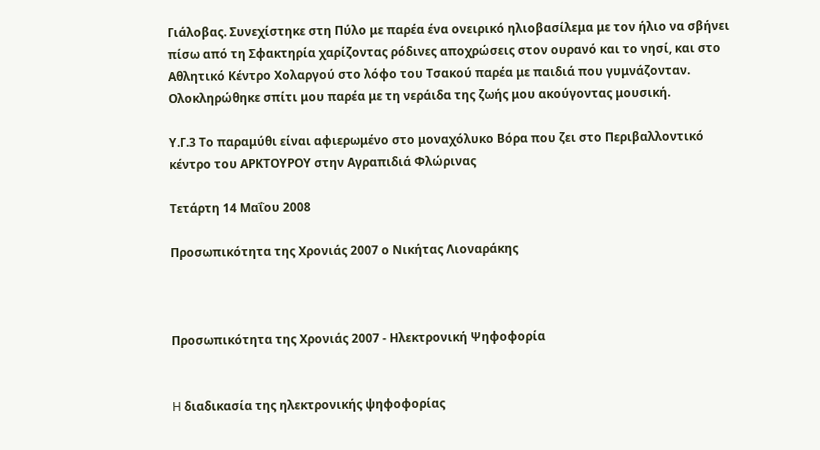Γιάλοβας. Συνεχίστηκε στη Πύλο με παρέα ένα ονειρικό ηλιοβασίλεμα με τον ήλιο να σβήνει πίσω από τη Σφακτηρία χαρίζοντας ρόδινες αποχρώσεις στον ουρανό και το νησί, και στο Αθλητικό Κέντρο Χολαργού στο λόφο του Τσακού παρέα με παιδιά που γυμνάζονταν. Ολοκληρώθηκε σπίτι μου παρέα με τη νεράιδα της ζωής μου ακούγοντας μουσική.

Υ.Γ.3 Το παραμύθι είναι αφιερωμένο στο μοναχόλυκο Βόρα που ζει στο Περιβαλλοντικό κέντρο του ΑΡΚΤΟΥΡΟΥ στην Αγραπιδιά Φλώρινας

Τετάρτη 14 Μαΐου 2008

Προσωπικότητα της Χρονιάς 2007 ο Νικήτας Λιοναράκης



Προσωπικότητα της Χρονιάς 2007 - Ηλεκτρονική Ψηφοφορία


H διαδικασία της ηλεκτρονικής ψηφοφορίας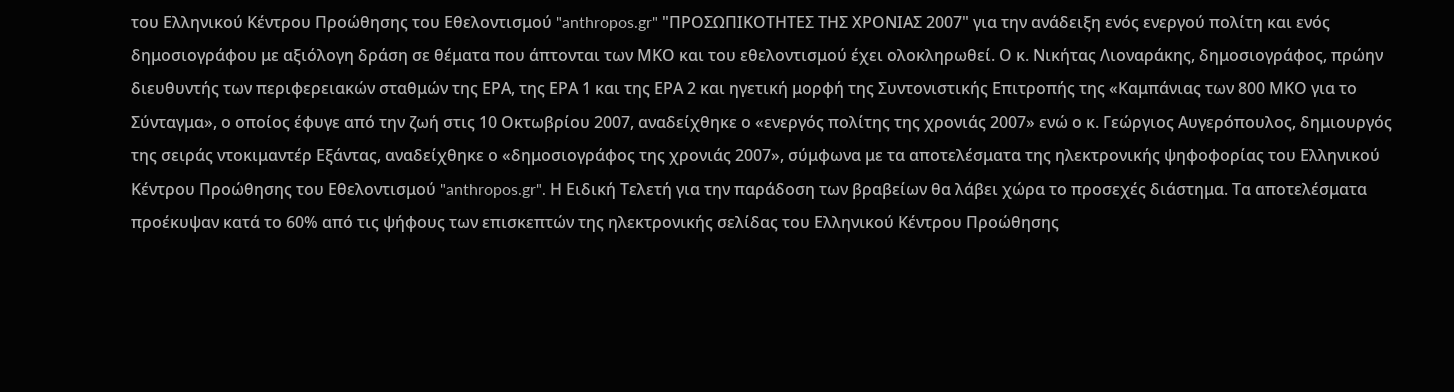του Ελληνικού Κέντρου Προώθησης του Εθελοντισμού "anthropos.gr" "ΠΡΟΣΩΠΙΚΟΤΗΤΕΣ ΤΗΣ ΧΡΟΝΙΑΣ 2007" για την ανάδειξη ενός ενεργού πολίτη και ενός δημοσιογράφου με αξιόλογη δράση σε θέματα που άπτονται των ΜΚΟ και του εθελοντισμού έχει ολοκληρωθεί. Ο κ. Νικήτας Λιοναράκης, δημοσιογράφος, πρώην διευθυντής των περιφερειακών σταθμών της ΕΡΑ, της ΕΡΑ 1 και της ΕΡΑ 2 και ηγετική μορφή της Συντονιστικής Επιτροπής της «Καμπάνιας των 800 ΜΚΟ για το Σύνταγμα», ο οποίος έφυγε από την ζωή στις 10 Οκτωβρίου 2007, αναδείχθηκε ο «ενεργός πολίτης της χρονιάς 2007» ενώ ο κ. Γεώργιος Αυγερόπουλος, δημιουργός της σειράς ντοκιμαντέρ Εξάντας, αναδείχθηκε ο «δημοσιογράφος της χρονιάς 2007», σύμφωνα με τα αποτελέσματα της ηλεκτρονικής ψηφοφορίας του Ελληνικού Κέντρου Προώθησης του Εθελοντισμού "anthropos.gr". Η Ειδική Τελετή για την παράδοση των βραβείων θα λάβει χώρα το προσεχές διάστημα. Τα αποτελέσματα προέκυψαν κατά το 60% από τις ψήφους των επισκεπτών της ηλεκτρονικής σελίδας του Ελληνικού Κέντρου Προώθησης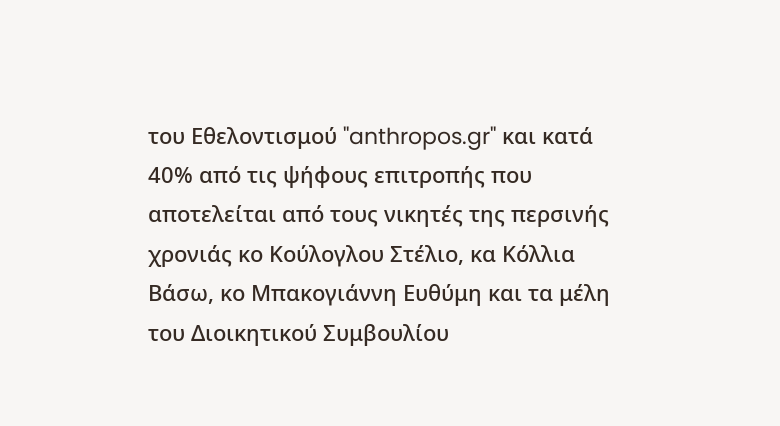του Εθελοντισμού "anthropos.gr" και κατά 40% από τις ψήφους επιτροπής που αποτελείται από τους νικητές της περσινής χρονιάς κο Κούλογλου Στέλιο, κα Κόλλια Βάσω, κο Μπακογιάννη Ευθύμη και τα μέλη του Διοικητικού Συμβουλίου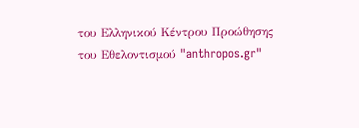του Ελληνικού Κέντρου Προώθησης του Εθελοντισμού "anthropos.gr"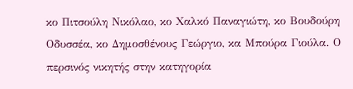κο Πιτσούλη Νικόλαο, κο Χαλκό Παναγιώτη, κο Βουδούρη Οδυσσέα, κο Δημοσθένους Γεώργιο, κα Μπούρα Γιούλα. Ο περσινός νικητής στην κατηγορία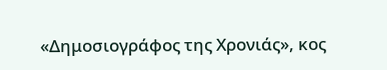«Δημοσιογράφος της Χρονιάς», κος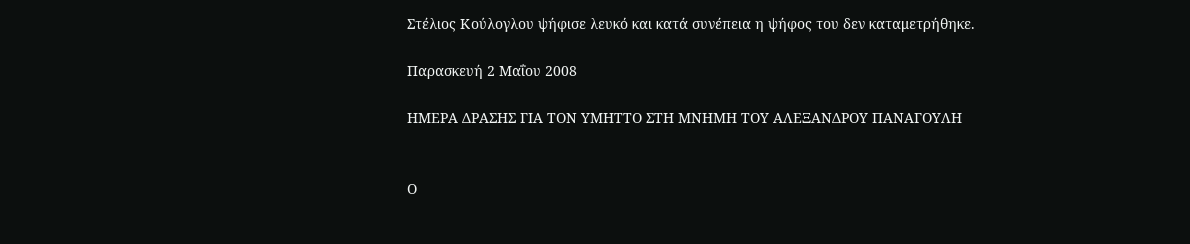Στέλιος Κούλογλου ψήφισε λευκό και κατά συνέπεια η ψήφος του δεν καταμετρήθηκε.

Παρασκευή 2 Μαΐου 2008

ΗΜΕΡΑ ΔΡΑΣΗΣ ΓΙΑ ΤΟΝ ΥΜΗΤΤΟ ΣΤΗ ΜΝΗΜΗ ΤΟΥ ΑΛΕΞΑΝΔΡΟΥ ΠΑΝΑΓΟΥΛΗ


Ο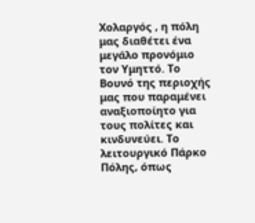Χολαργός , η πόλη μας διαθέτει ένα μεγάλο προνόμιο τον Υμηττό. Το Βουνό της περιοχής μας που παραμένει αναξιοποίητο για τους πολίτες και κινδυνεύει. Το λειτουργικό Πάρκο Πόλης, όπως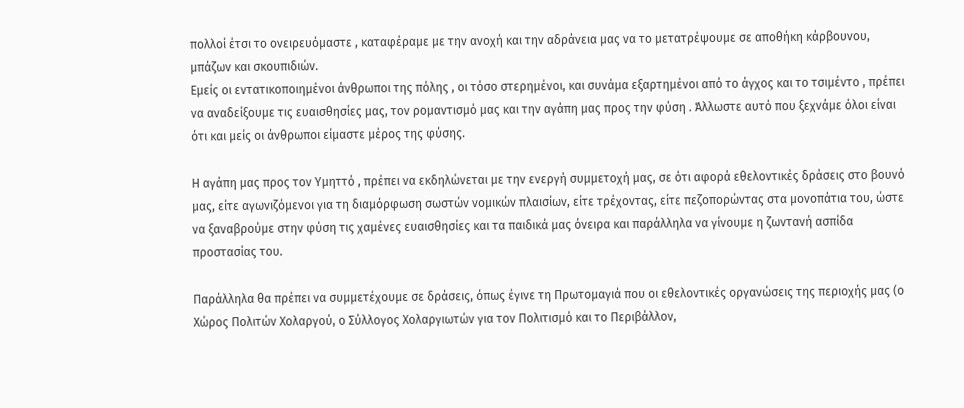πολλοί έτσι το ονειρευόμαστε , καταφέραμε με την ανοχή και την αδράνεια μας να το μετατρέψουμε σε αποθήκη κάρβουνου, μπάζων και σκουπιδιών.
Εμείς οι εντατικοποιημένοι άνθρωποι της πόλης , οι τόσο στερημένοι, και συνάμα εξαρτημένοι από το άγχος και το τσιμέντο , πρέπει να αναδείξουμε τις ευαισθησίες μας, τον ρομαντισμό μας και την αγάπη μας προς την φύση . Άλλωστε αυτό που ξεχνάμε όλοι είναι ότι και μείς οι άνθρωποι είμαστε μέρος της φύσης.

Η αγάπη μας προς τον Υμηττό , πρέπει να εκδηλώνεται με την ενεργή συμμετοχή μας, σε ότι αφορά εθελοντικές δράσεις στο βουνό μας, είτε αγωνιζόμενοι για τη διαμόρφωση σωστών νομικών πλαισίων, είτε τρέχοντας, είτε πεζοπορώντας στα μονοπάτια του, ώστε να ξαναβρούμε στην φύση τις χαμένες ευαισθησίες και τα παιδικά μας όνειρα και παράλληλα να γίνουμε η ζωντανή ασπίδα προστασίας του.

Παράλληλα θα πρέπει να συμμετέχουμε σε δράσεις, όπως έγινε τη Πρωτομαγιά που οι εθελοντικές οργανώσεις της περιοχής μας (ο Χώρος Πολιτών Χολαργού, ο Σύλλογος Χολαργιωτών για τον Πολιτισμό και το Περιβάλλον,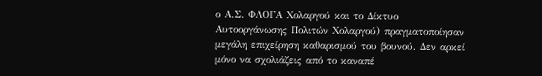ο Α.Σ. ΦΛΟΓΑ Χολαργού και το Δίκτυο Αυτοοργάνωσης Πολιτών Χολαργού) πραγματοποίησαν μεγάλη επιχείρηση καθαρισμού του βουνού. Δεν αρκεί μόνο να σχολιάζεις από το καναπέ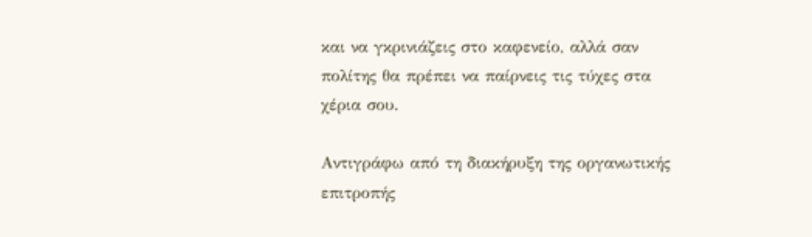και να γκρινιάζεις στο καφενείο, αλλά σαν πολίτης θα πρέπει να παίρνεις τις τύχες στα χέρια σου.

Αντιγράφω από τη διακήρυξη της οργανωτικής επιτροπής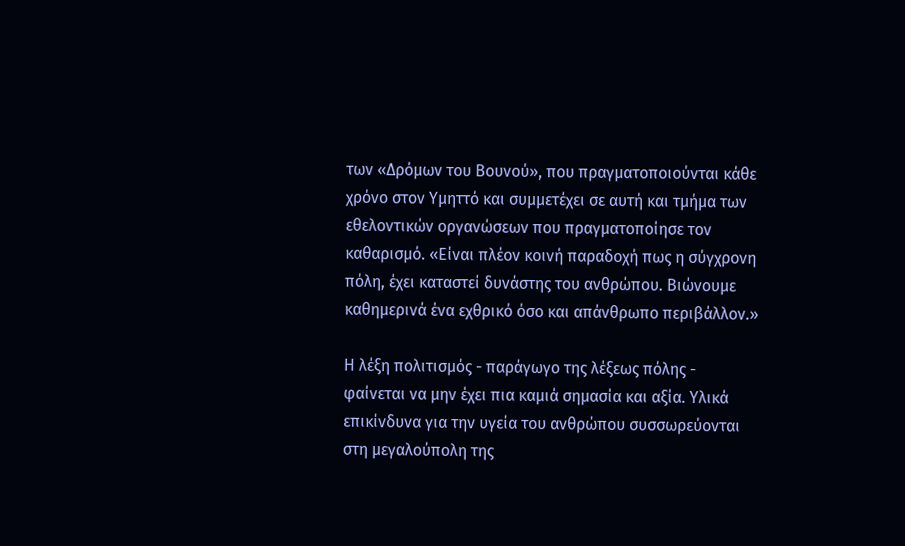των «Δρόμων του Βουνού», που πραγματοποιούνται κάθε χρόνο στον Υμηττό και συμμετέχει σε αυτή και τμήμα των εθελοντικών οργανώσεων που πραγματοποίησε τον καθαρισμό. «Είναι πλέον κοινή παραδοχή πως η σύγχρονη πόλη, έχει καταστεί δυνάστης του ανθρώπου. Βιώνουμε καθημερινά ένα εχθρικό όσο και απάνθρωπο περιβάλλον.»

Η λέξη πολιτισμός - παράγωγο της λέξεως πόλης - φαίνεται να μην έχει πια καμιά σημασία και αξία. Υλικά επικίνδυνα για την υγεία του ανθρώπου συσσωρεύονται στη μεγαλούπολη της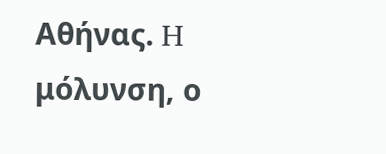Αθήνας. H μόλυνση, ο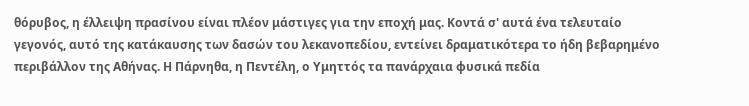θόρυβος, η έλλειψη πρασίνου είναι πλέον μάστιγες για την εποχή μας. Κοντά σ' αυτά ένα τελευταίο γεγονός, αυτό της κατάκαυσης των δασών του λεκανοπεδίου, εντείνει δραματικότερα το ήδη βεβαρημένο περιβάλλον της Αθήνας. Η Πάρνηθα, η Πεντέλη, ο Υμηττός τα πανάρχαια φυσικά πεδία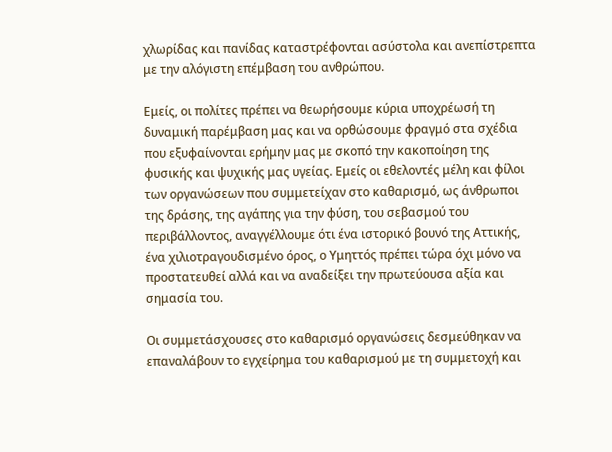χλωρίδας και πανίδας καταστρέφονται ασύστολα και ανεπίστρεπτα με την αλόγιστη επέμβαση του ανθρώπου.

Εμείς, οι πολίτες πρέπει να θεωρήσουμε κύρια υποχρέωσή τη δυναμική παρέμβαση μας και να ορθώσουμε φραγμό στα σχέδια που εξυφαίνονται ερήμην μας με σκοπό την κακοποίηση της φυσικής και ψυχικής μας υγείας. Εμείς οι εθελοντές μέλη και φίλοι των οργανώσεων που συμμετείχαν στο καθαρισμό, ως άνθρωποι της δράσης, της αγάπης για την φύση, του σεβασμού του περιβάλλοντος, αναγγέλλουμε ότι ένα ιστορικό βουνό της Αττικής, ένα χιλιοτραγουδισμένο όρος, ο Υμηττός πρέπει τώρα όχι μόνο να προστατευθεί αλλά και να αναδείξει την πρωτεύουσα αξία και σημασία του.

Οι συμμετάσχουσες στο καθαρισμό οργανώσεις δεσμεύθηκαν να επαναλάβουν το εγχείρημα του καθαρισμού με τη συμμετοχή και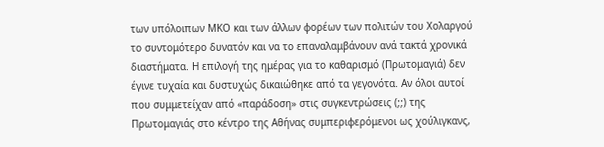των υπόλοιπων ΜΚΟ και των άλλων φορέων των πολιτών του Χολαργού το συντομότερο δυνατόν και να το επαναλαμβάνουν ανά τακτά χρονικά διαστήματα. Η επιλογή της ημέρας για το καθαρισμό (Πρωτομαγιά) δεν έγινε τυχαία και δυστυχώς δικαιώθηκε από τα γεγονότα. Αν όλοι αυτοί που συμμετείχαν από «παράδοση» στις συγκεντρώσεις (;;) της Πρωτομαγιάς στο κέντρο της Αθήνας συμπεριφερόμενοι ως χούλιγκανς,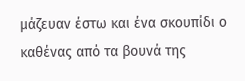μάζευαν έστω και ένα σκουπίδι ο καθένας από τα βουνά της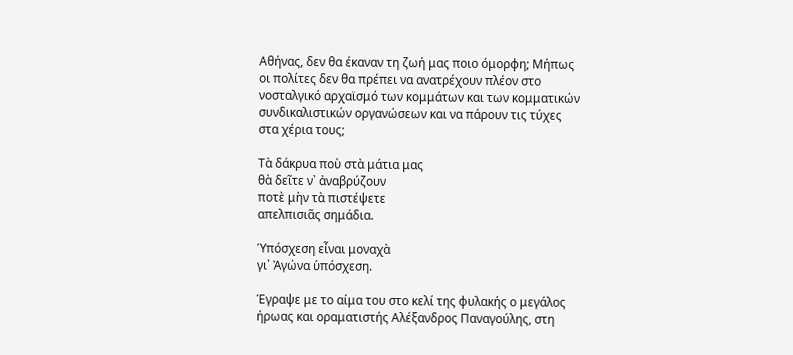Αθήνας, δεν θα έκαναν τη ζωή μας ποιο όμορφη; Μήπως οι πολίτες δεν θα πρέπει να ανατρέχουν πλέον στο νοσταλγικό αρχαϊσμό των κομμάτων και των κομματικών συνδικαλιστικών οργανώσεων και να πάρουν τις τύχες στα χέρια τους;

Τὰ δάκρυα ποὺ στὰ μάτια μας
θὰ δεῖτε ν᾿ ἀναβρύζουν
ποτὲ μὴν τὰ πιστέψετε
απελπισιᾶς σημάδια.

Ὑπόσχεση εἶναι μοναχὰ
γι᾿ Ἀγώνα ὑπόσχεση.

Έγραψε με το αίμα του στο κελί της φυλακής ο μεγάλος ήρωας και οραματιστής Αλέξανδρος Παναγούλης, στη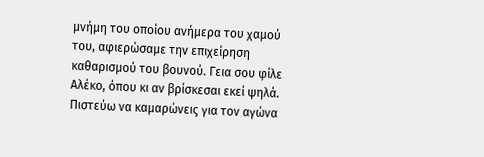μνήμη του οποίου ανήμερα του χαμού του, αφιερώσαμε την επιχείρηση καθαρισμού του βουνού. Γεια σου φίλε Αλέκο, όπου κι αν βρίσκεσαι εκεί ψηλά. Πιστεύω να καμαρώνεις για τον αγώνα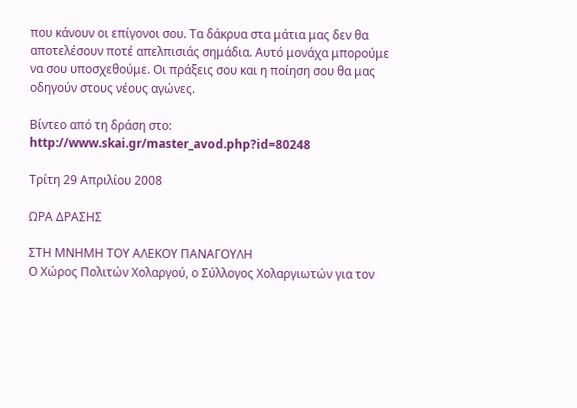που κάνουν οι επίγονοι σου. Τα δάκρυα στα μάτια μας δεν θα αποτελέσουν ποτέ απελπισιάς σημάδια. Αυτό μονάχα μπορούμε να σου υποσχεθούμε. Οι πράξεις σου και η ποίηση σου θα μας οδηγούν στους νέους αγώνες.

Βίντεο από τη δράση στο: http://www.skai.gr/master_avod.php?id=80248

Τρίτη 29 Απριλίου 2008

ΩΡΑ ΔΡΑΣΗΣ

ΣΤΗ ΜΝΗΜΗ ΤΟΥ ΑΛΕΚΟΥ ΠΑΝΑΓΟΥΛΗ
Ο Χώρος Πολιτών Χολαργού, ο Σύλλογος Χολαργιωτών για τον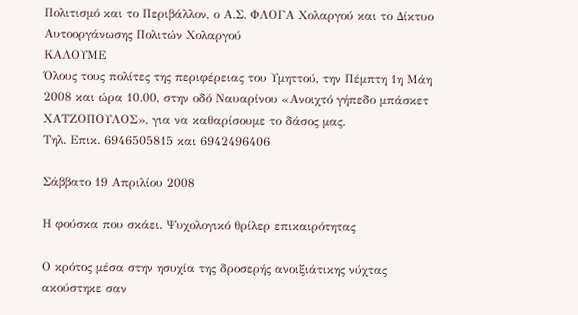Πολιτισμό και το Περιβάλλον, ο Α.Σ. ΦΛΟΓΑ Χολαργού και το Δίκτυο Αυτοοργάνωσης Πολιτών Χολαργού
ΚΑΛΟΥΜΕ
Όλους τους πολίτες της περιφέρειας του Υμηττού, την Πέμπτη 1η Μάη 2008 και ώρα 10.00, στην οδό Ναυαρίνου «Ανοιχτό γήπεδο μπάσκετ ΧΑΤΖΟΠΟΥΛΟΣ», για να καθαρίσουμε το δάσος μας.
Τηλ. Επικ. 6946505815 και 6942496406

Σάββατο 19 Απριλίου 2008

Η φούσκα που σκάει. Ψυχολογικό θρίλερ επικαιρότητας

Ο κρότος μέσα στην ησυχία της δροσερής ανοιξιάτικης νύχτας ακούστηκε σαν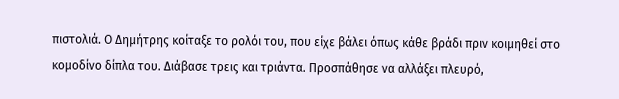πιστολιά. Ο Δημήτρης κοίταξε το ρολόι του, που είχε βάλει όπως κάθε βράδι πριν κοιμηθεί στο κομοδίνο δίπλα του. Διάβασε τρεις και τριάντα. Προσπάθησε να αλλάξει πλευρό,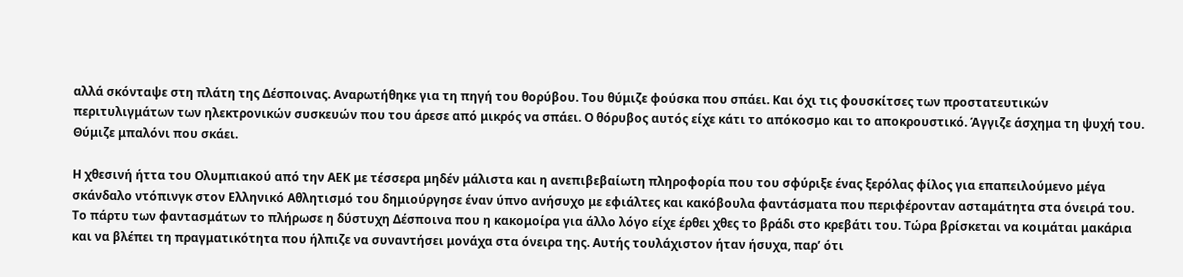αλλά σκόνταψε στη πλάτη της Δέσποινας. Αναρωτήθηκε για τη πηγή του θορύβου. Του θύμιζε φούσκα που σπάει. Και όχι τις φουσκίτσες των προστατευτικών περιτυλιγμάτων των ηλεκτρονικών συσκευών που του άρεσε από μικρός να σπάει. Ο θόρυβος αυτός είχε κάτι το απόκοσμο και το αποκρουστικό. Άγγιζε άσχημα τη ψυχή του. Θύμιζε μπαλόνι που σκάει.

Η χθεσινή ήττα του Ολυμπιακού από την ΑΕΚ με τέσσερα μηδέν μάλιστα και η ανεπιβεβαίωτη πληροφορία που του σφύριξε ένας ξερόλας φίλος για επαπειλούμενο μέγα σκάνδαλο ντόπινγκ στον Ελληνικό Αθλητισμό του δημιούργησε έναν ύπνο ανήσυχο με εφιάλτες και κακόβουλα φαντάσματα που περιφέρονταν ασταμάτητα στα όνειρά του. Το πάρτυ των φαντασμάτων το πλήρωσε η δύστυχη Δέσποινα που η κακομοίρα για άλλο λόγο είχε έρθει χθες το βράδι στο κρεβάτι του. Τώρα βρίσκεται να κοιμάται μακάρια και να βλέπει τη πραγματικότητα που ήλπιζε να συναντήσει μονάχα στα όνειρα της. Αυτής τουλάχιστον ήταν ήσυχα, παρ’ ότι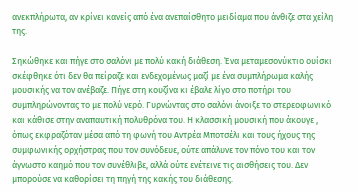ανεκπλήρωτα, αν κρίνει κανείς από ένα ανεπαίσθητο μειδίαμα που άνθιζε στα χείλη της.

Σηκώθηκε και πήγε στο σαλόνι με πολύ κακή διάθεση. Ένα μεταμεσονύκτιο ουίσκι σκέφθηκε ότι δεν θα πείραζε και ενδεχομένως μαζί με ένα συμπλήρωμα καλής μουσικής να τον ανέβαζε. Πήγε στη κουζίνα κι έβαλε λίγο στο ποτήρι του συμπληρώνοντας το με πολύ νερό. Γυρνώντας στο σαλόνι άνοιξε το στερεοφωνικό και κάθισε στην αναπαυτική πολυθρόνα του. Η κλασσική μουσική που άκουγε , όπως εκφραζόταν μέσα από τη φωνή του Αντρέα Μποτσέλι και τους ήχους της συμφωνικής ορχήστρας που τον συνόδευε, ούτε απάλυνε τον πόνο του και τον άγνωστο καημό που τον συνέθλιβε, αλλά ούτε ενέτεινε τις αισθήσεις του. Δεν μπορούσε να καθορίσει τη πηγή της κακής του διάθεσης.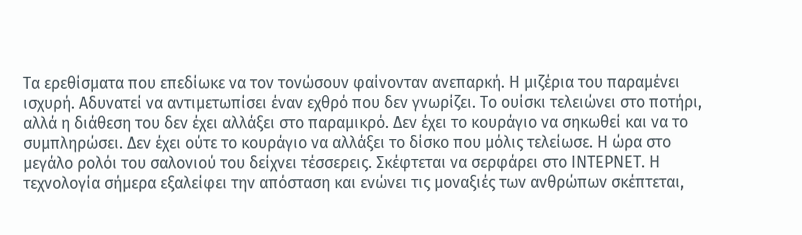Τα ερεθίσματα που επεδίωκε να τον τονώσουν φαίνονταν ανεπαρκή. Η μιζέρια του παραμένει ισχυρή. Αδυνατεί να αντιμετωπίσει έναν εχθρό που δεν γνωρίζει. Το ουίσκι τελειώνει στο ποτήρι, αλλά η διάθεση του δεν έχει αλλάξει στο παραμικρό. Δεν έχει το κουράγιο να σηκωθεί και να το συμπληρώσει. Δεν έχει ούτε το κουράγιο να αλλάξει το δίσκο που μόλις τελείωσε. Η ώρα στο μεγάλο ρολόι του σαλονιού του δείχνει τέσσερεις. Σκέφτεται να σερφάρει στο ΙΝΤΕΡΝΕΤ. Η τεχνολογία σήμερα εξαλείφει την απόσταση και ενώνει τις μοναξιές των ανθρώπων σκέπτεται,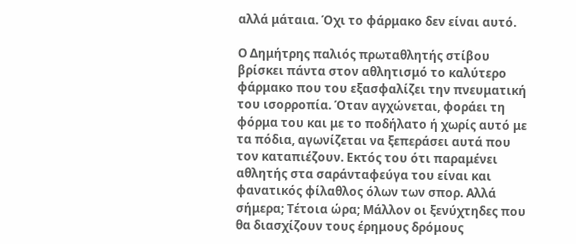αλλά μάταια. Όχι το φάρμακο δεν είναι αυτό.

Ο Δημήτρης παλιός πρωταθλητής στίβου βρίσκει πάντα στον αθλητισμό το καλύτερο φάρμακο που του εξασφαλίζει την πνευματική του ισορροπία. Όταν αγχώνεται, φοράει τη φόρμα του και με το ποδήλατο ή χωρίς αυτό με τα πόδια, αγωνίζεται να ξεπεράσει αυτά που τον καταπιέζουν. Εκτός του ότι παραμένει αθλητής στα σαράνταφεύγα του είναι και φανατικός φίλαθλος όλων των σπορ. Αλλά σήμερα; Τέτοια ώρα; Μάλλον οι ξενύχτηδες που θα διασχίζουν τους έρημους δρόμους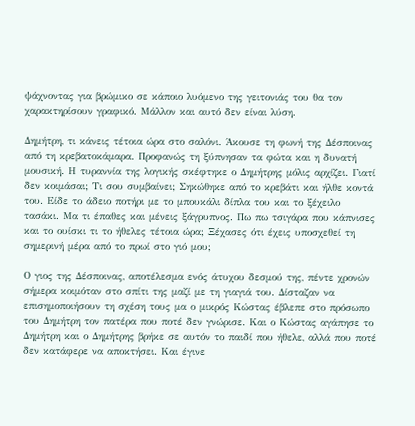ψάχνοντας για βρώμικο σε κάποιο λυόμενο της γειτονιάς του θα τον χαρακτηρίσουν γραφικό. Μάλλον και αυτό δεν είναι λύση.

Δημήτρη, τι κάνεις τέτοια ώρα στο σαλόνι. Άκουσε τη φωνή της Δέσποινας από τη κρεβατοκάμαρα. Προφανώς τη ξύπνησαν τα φώτα και η δυνατή μουσική. Η τυραννία της λογικής σκέφτηκε ο Δημήτρης μόλις αρχίζει. Γιατί δεν κοιμάσαι; Τι σου συμβαίνει; Σηκώθηκε από το κρεβάτι και ήλθε κοντά του. Είδε το άδειο ποτήρι με το μπουκάλι δίπλα του και το ξέχειλο τασάκι. Μα τι έπαθες και μένεις ξάγρυπνος. Πω πω τσιγάρα που κάπνισες και το ουίσκι τι το ήθελες τέτοια ώρα; Ξέχασες ότι έχεις υποσχεθεί τη σημερινή μέρα από το πρωί στο γιό μου;

Ο γιος της Δέσποινας, αποτέλεσμα ενός άτυχου δεσμού της, πέντε χρονών σήμερα κοιμόταν στο σπίτι της μαζί με τη γιαγιά του. Δίσταζαν να επισημοποιήσουν τη σχέση τους μα ο μικρός Κώστας έβλεπε στο πρόσωπο του Δημήτρη τον πατέρα που ποτέ δεν γνώρισε. Και ο Κώστας αγάπησε το Δημήτρη και ο Δημήτρης βρήκε σε αυτόν το παιδί που ήθελε, αλλά που ποτέ δεν κατάφερε να αποκτήσει. Και έγινε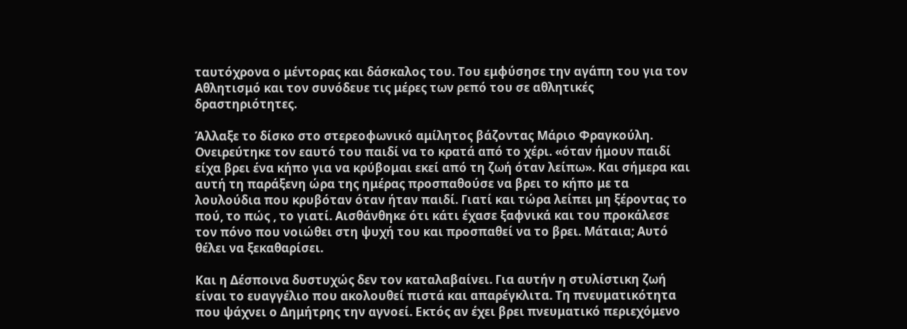ταυτόχρονα ο μέντορας και δάσκαλος του. Του εμφύσησε την αγάπη του για τον Αθλητισμό και τον συνόδευε τις μέρες των ρεπό του σε αθλητικές δραστηριότητες.

Άλλαξε το δίσκο στο στερεοφωνικό αμίλητος βάζοντας Μάριο Φραγκούλη. Ονειρεύτηκε τον εαυτό του παιδί να το κρατά από το χέρι. «όταν ήμουν παιδί είχα βρει ένα κήπο για να κρύβομαι εκεί από τη ζωή όταν λείπω». Και σήμερα και αυτή τη παράξενη ώρα της ημέρας προσπαθούσε να βρει το κήπο με τα λουλούδια που κρυβόταν όταν ήταν παιδί. Γιατί και τώρα λείπει μη ξέροντας το πού, το πώς , το γιατί. Αισθάνθηκε ότι κάτι έχασε ξαφνικά και του προκάλεσε τον πόνο που νοιώθει στη ψυχή του και προσπαθεί να το βρει. Μάταια; Αυτό θέλει να ξεκαθαρίσει.

Και η Δέσποινα δυστυχώς δεν τον καταλαβαίνει. Για αυτήν η στυλίστικη ζωή είναι το ευαγγέλιο που ακολουθεί πιστά και απαρέγκλιτα. Τη πνευματικότητα που ψάχνει ο Δημήτρης την αγνοεί. Εκτός αν έχει βρει πνευματικό περιεχόμενο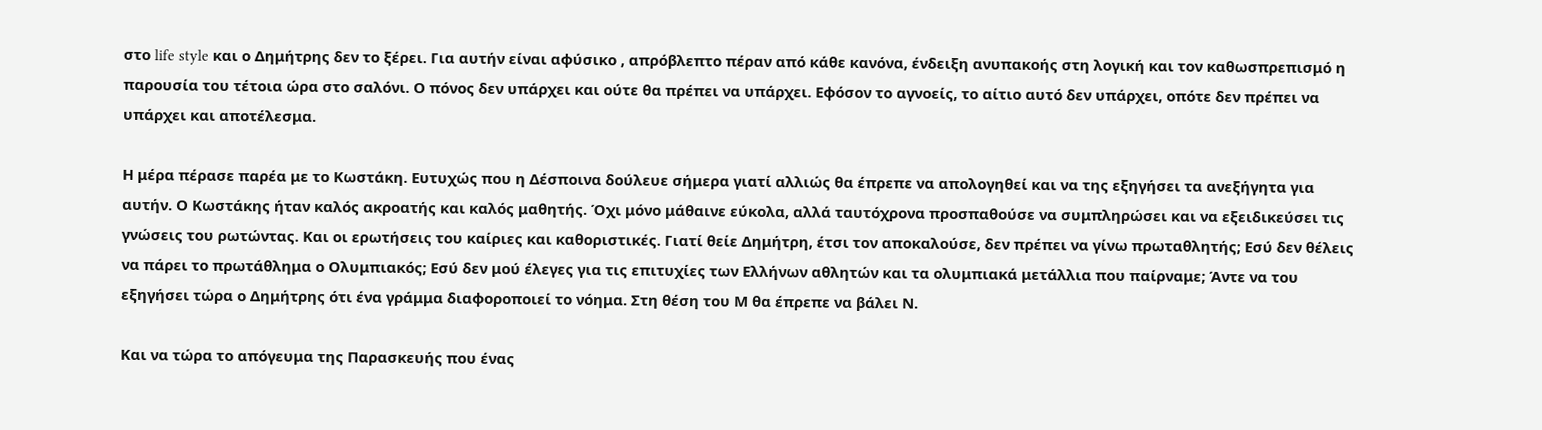στο life style και ο Δημήτρης δεν το ξέρει. Για αυτήν είναι αφύσικο , απρόβλεπτο πέραν από κάθε κανόνα, ένδειξη ανυπακοής στη λογική και τον καθωσπρεπισμό η παρουσία του τέτοια ώρα στο σαλόνι. Ο πόνος δεν υπάρχει και ούτε θα πρέπει να υπάρχει. Εφόσον το αγνοείς, το αίτιο αυτό δεν υπάρχει, οπότε δεν πρέπει να υπάρχει και αποτέλεσμα.

Η μέρα πέρασε παρέα με το Κωστάκη. Ευτυχώς που η Δέσποινα δούλευε σήμερα γιατί αλλιώς θα έπρεπε να απολογηθεί και να της εξηγήσει τα ανεξήγητα για αυτήν. Ο Κωστάκης ήταν καλός ακροατής και καλός μαθητής. Όχι μόνο μάθαινε εύκολα, αλλά ταυτόχρονα προσπαθούσε να συμπληρώσει και να εξειδικεύσει τις γνώσεις του ρωτώντας. Και οι ερωτήσεις του καίριες και καθοριστικές. Γιατί θείε Δημήτρη, έτσι τον αποκαλούσε, δεν πρέπει να γίνω πρωταθλητής; Εσύ δεν θέλεις να πάρει το πρωτάθλημα ο Ολυμπιακός; Εσύ δεν μού έλεγες για τις επιτυχίες των Ελλήνων αθλητών και τα ολυμπιακά μετάλλια που παίρναμε; Άντε να του εξηγήσει τώρα ο Δημήτρης ότι ένα γράμμα διαφοροποιεί το νόημα. Στη θέση του Μ θα έπρεπε να βάλει Ν.

Και να τώρα το απόγευμα της Παρασκευής που ένας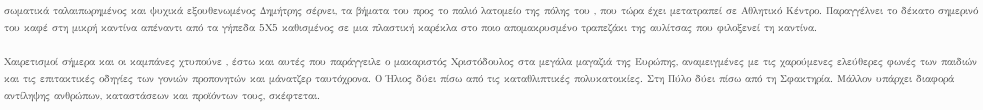σωματικά ταλαιπωρημένος και ψυχικά εξουθενωμένος Δημήτρης σέρνει, τα βήματα του προς το παλιό λατομείο της πόλης του , που τώρα έχει μετατραπεί σε Αθλητικό Κέντρο. Παραγγέλνει το δέκατο σημερινό του καφέ στη μικρή καντίνα απέναντι από τα γήπεδα 5Χ5 καθισμένος σε μια πλαστική καρέκλα στο ποιο απομακρυσμένο τραπεζάκι της αυλίτσας που φιλοξενεί τη καντίνα.

Χαιρετισμοί σήμερα και οι καμπάνες χτυπούνε , έστω και αυτές που παράγγειλε ο μακαριστός Χριστόδουλος στα μεγάλα μαγαζιά της Ευρώπης, αναμειγμένες με τις χαρούμενες ελεύθερες φωνές των παιδιών και τις επιτακτικές οδηγίες των γονιών προπονητών και μάνατζερ ταυτόχρονα. Ο Ήλιος δύει πίσω από τις καταθλιπτικές πολυκατοικίες. Στη Πύλο δύει πίσω από τη Σφακτηρία. Μάλλον υπάρχει διαφορά αντίληψης ανθρώπων, καταστάσεων και προϊόντων τους, σκέφτεται.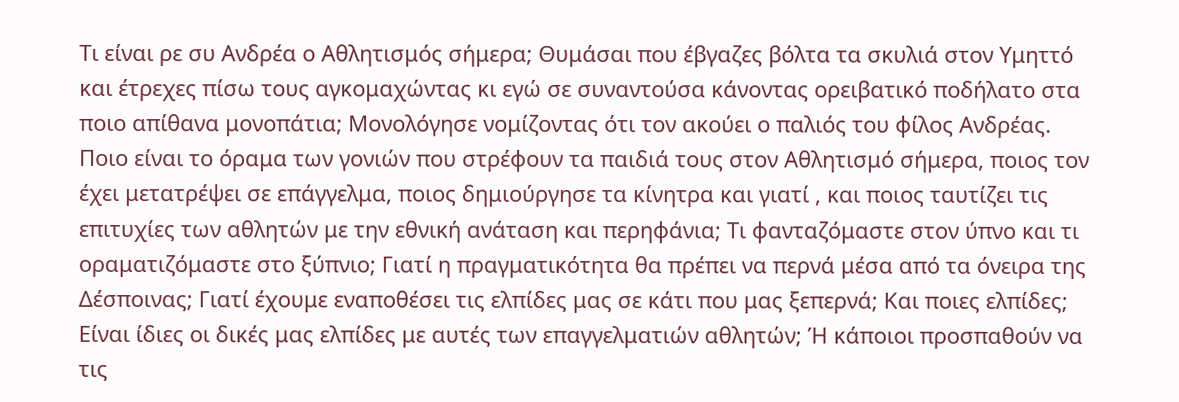Τι είναι ρε συ Ανδρέα ο Αθλητισμός σήμερα; Θυμάσαι που έβγαζες βόλτα τα σκυλιά στον Υμηττό και έτρεχες πίσω τους αγκομαχώντας κι εγώ σε συναντούσα κάνοντας ορειβατικό ποδήλατο στα ποιο απίθανα μονοπάτια; Μονολόγησε νομίζοντας ότι τον ακούει ο παλιός του φίλος Ανδρέας. Ποιο είναι το όραμα των γονιών που στρέφουν τα παιδιά τους στον Αθλητισμό σήμερα, ποιος τον έχει μετατρέψει σε επάγγελμα, ποιος δημιούργησε τα κίνητρα και γιατί , και ποιος ταυτίζει τις επιτυχίες των αθλητών με την εθνική ανάταση και περηφάνια; Τι φανταζόμαστε στον ύπνο και τι οραματιζόμαστε στο ξύπνιο; Γιατί η πραγματικότητα θα πρέπει να περνά μέσα από τα όνειρα της Δέσποινας; Γιατί έχουμε εναποθέσει τις ελπίδες μας σε κάτι που μας ξεπερνά; Και ποιες ελπίδες; Είναι ίδιες οι δικές μας ελπίδες με αυτές των επαγγελματιών αθλητών; Ή κάποιοι προσπαθούν να τις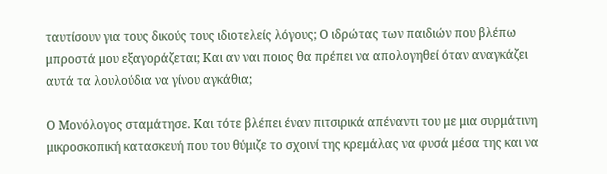ταυτίσουν για τους δικούς τους ιδιοτελείς λόγους; Ο ιδρώτας των παιδιών που βλέπω μπροστά μου εξαγοράζεται; Και αν ναι ποιος θα πρέπει να απολογηθεί όταν αναγκάζει αυτά τα λουλούδια να γίνου αγκάθια;

Ο Μονόλογος σταμάτησε. Και τότε βλέπει έναν πιτσιρικά απέναντι του με μια συρμάτινη μικροσκοπική κατασκευή που του θύμιζε το σχοινί της κρεμάλας να φυσά μέσα της και να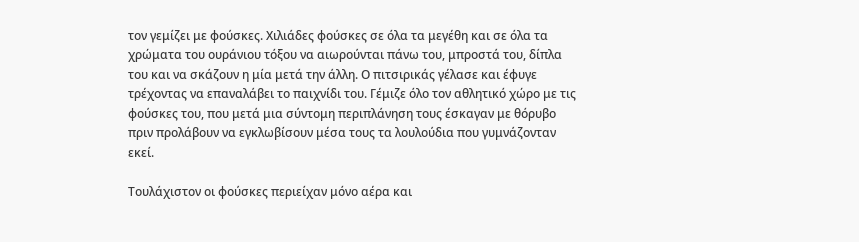τον γεμίζει με φούσκες. Χιλιάδες φούσκες σε όλα τα μεγέθη και σε όλα τα χρώματα του ουράνιου τόξου να αιωρούνται πάνω του, μπροστά του, δίπλα του και να σκάζουν η μία μετά την άλλη. Ο πιτσιρικάς γέλασε και έφυγε τρέχοντας να επαναλάβει το παιχνίδι του. Γέμιζε όλο τον αθλητικό χώρο με τις φούσκες του, που μετά μια σύντομη περιπλάνηση τους έσκαγαν με θόρυβο πριν προλάβουν να εγκλωβίσουν μέσα τους τα λουλούδια που γυμνάζονταν εκεί.

Τουλάχιστον οι φούσκες περιείχαν μόνο αέρα και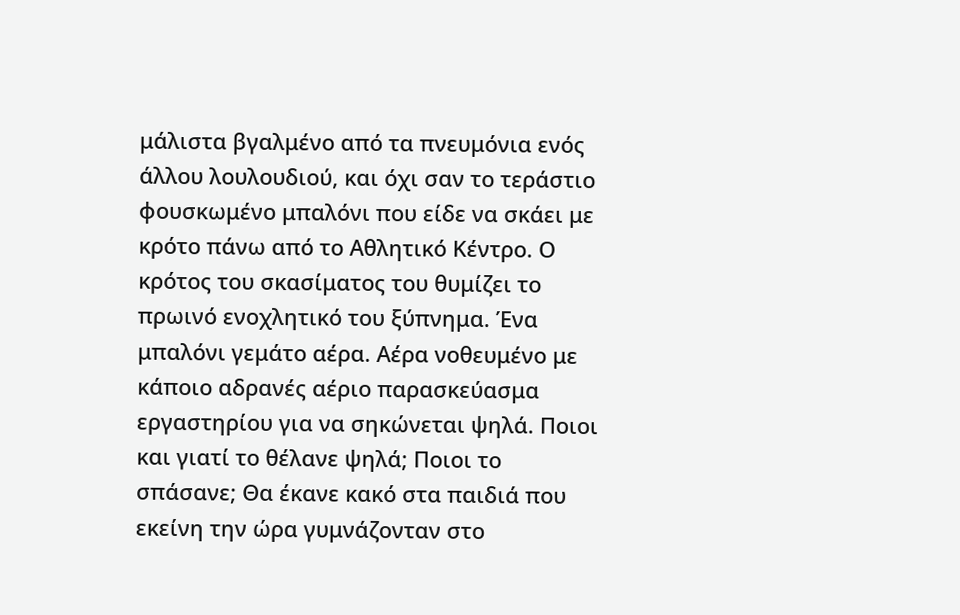μάλιστα βγαλμένο από τα πνευμόνια ενός άλλου λουλουδιού, και όχι σαν το τεράστιο φουσκωμένο μπαλόνι που είδε να σκάει με κρότο πάνω από το Αθλητικό Κέντρο. Ο κρότος του σκασίματος του θυμίζει το πρωινό ενοχλητικό του ξύπνημα. Ένα μπαλόνι γεμάτο αέρα. Αέρα νοθευμένο με κάποιο αδρανές αέριο παρασκεύασμα εργαστηρίου για να σηκώνεται ψηλά. Ποιοι και γιατί το θέλανε ψηλά; Ποιοι το σπάσανε; Θα έκανε κακό στα παιδιά που εκείνη την ώρα γυμνάζονταν στο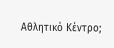Αθλητικό Κέντρο;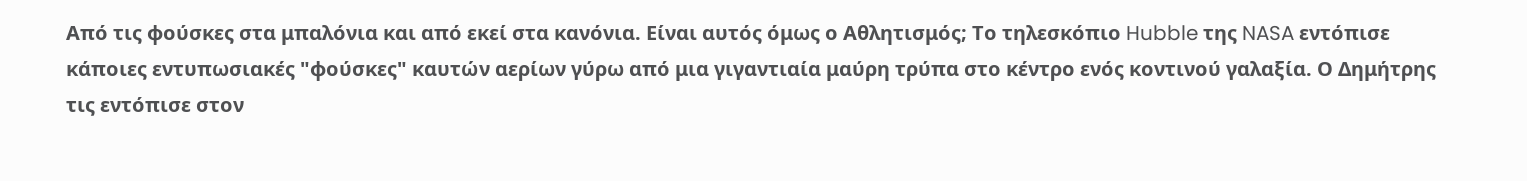Από τις φούσκες στα μπαλόνια και από εκεί στα κανόνια. Είναι αυτός όμως ο Αθλητισμός; Το τηλεσκόπιο Hubble της NASA εντόπισε κάποιες εντυπωσιακές "φούσκες" καυτών αερίων γύρω από μια γιγαντιαία μαύρη τρύπα στο κέντρο ενός κοντινού γαλαξία. Ο Δημήτρης τις εντόπισε στον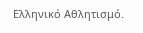Ελληνικό Αθλητισμό.